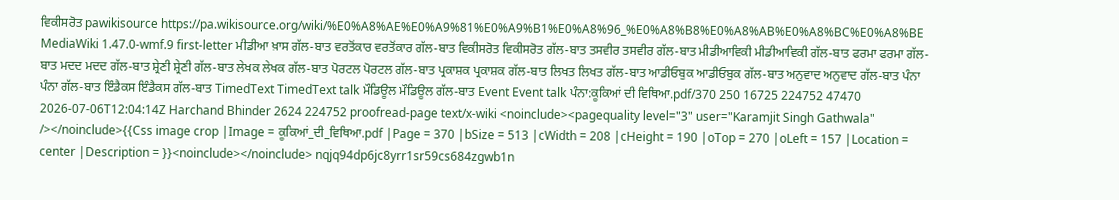ਵਿਕੀਸਰੋਤ pawikisource https://pa.wikisource.org/wiki/%E0%A8%AE%E0%A9%81%E0%A9%B1%E0%A8%96_%E0%A8%B8%E0%A8%AB%E0%A8%BC%E0%A8%BE MediaWiki 1.47.0-wmf.9 first-letter ਮੀਡੀਆ ਖ਼ਾਸ ਗੱਲ-ਬਾਤ ਵਰਤੋਂਕਾਰ ਵਰਤੋਂਕਾਰ ਗੱਲ-ਬਾਤ ਵਿਕੀਸਰੋਤ ਵਿਕੀਸਰੋਤ ਗੱਲ-ਬਾਤ ਤਸਵੀਰ ਤਸਵੀਰ ਗੱਲ-ਬਾਤ ਮੀਡੀਆਵਿਕੀ ਮੀਡੀਆਵਿਕੀ ਗੱਲ-ਬਾਤ ਫਰਮਾ ਫਰਮਾ ਗੱਲ-ਬਾਤ ਮਦਦ ਮਦਦ ਗੱਲ-ਬਾਤ ਸ਼੍ਰੇਣੀ ਸ਼੍ਰੇਣੀ ਗੱਲ-ਬਾਤ ਲੇਖਕ ਲੇਖਕ ਗੱਲ-ਬਾਤ ਪੋਰਟਲ ਪੋਰਟਲ ਗੱਲ-ਬਾਤ ਪ੍ਰਕਾਸ਼ਕ ਪ੍ਰਕਾਸ਼ਕ ਗੱਲ-ਬਾਤ ਲਿਖਤ ਲਿਖਤ ਗੱਲ-ਬਾਤ ਆਡੀਓਬੁਕ ਆਡੀਓਬੁਕ ਗੱਲ-ਬਾਤ ਅਨੁਵਾਦ ਅਨੁਵਾਦ ਗੱਲ-ਬਾਤ ਪੰਨਾ ਪੰਨਾ ਗੱਲ-ਬਾਤ ਇੰਡੈਕਸ ਇੰਡੈਕਸ ਗੱਲ-ਬਾਤ TimedText TimedText talk ਮੌਡਿਊਲ ਮੌਡਿਊਲ ਗੱਲ-ਬਾਤ Event Event talk ਪੰਨਾ:ਕੂਕਿਆਂ ਦੀ ਵਿਥਿਆ.pdf/370 250 16725 224752 47470 2026-07-06T12:04:14Z Harchand Bhinder 2624 224752 proofread-page text/x-wiki <noinclude><pagequality level="3" user="Karamjit Singh Gathwala" /></noinclude>{{Css image crop |Image = ਕੂਕਿਆਂ_ਦੀ_ਵਿਥਿਆ.pdf |Page = 370 |bSize = 513 |cWidth = 208 |cHeight = 190 |oTop = 270 |oLeft = 157 |Location = center |Description = }}<noinclude></noinclude> nqjq94dp6jc8yrr1sr59cs684zgwb1n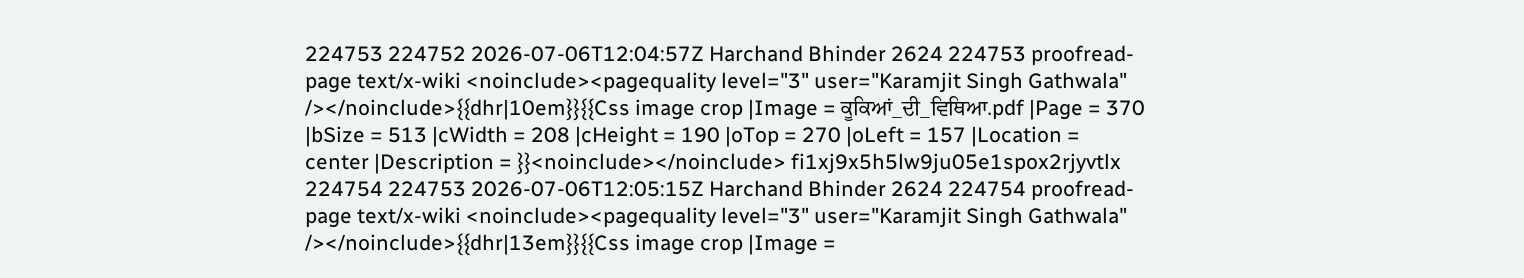224753 224752 2026-07-06T12:04:57Z Harchand Bhinder 2624 224753 proofread-page text/x-wiki <noinclude><pagequality level="3" user="Karamjit Singh Gathwala" /></noinclude>{{dhr|10em}}{{Css image crop |Image = ਕੂਕਿਆਂ_ਦੀ_ਵਿਥਿਆ.pdf |Page = 370 |bSize = 513 |cWidth = 208 |cHeight = 190 |oTop = 270 |oLeft = 157 |Location = center |Description = }}<noinclude></noinclude> fi1xj9x5h5lw9ju05e1spox2rjyvtlx 224754 224753 2026-07-06T12:05:15Z Harchand Bhinder 2624 224754 proofread-page text/x-wiki <noinclude><pagequality level="3" user="Karamjit Singh Gathwala" /></noinclude>{{dhr|13em}}{{Css image crop |Image =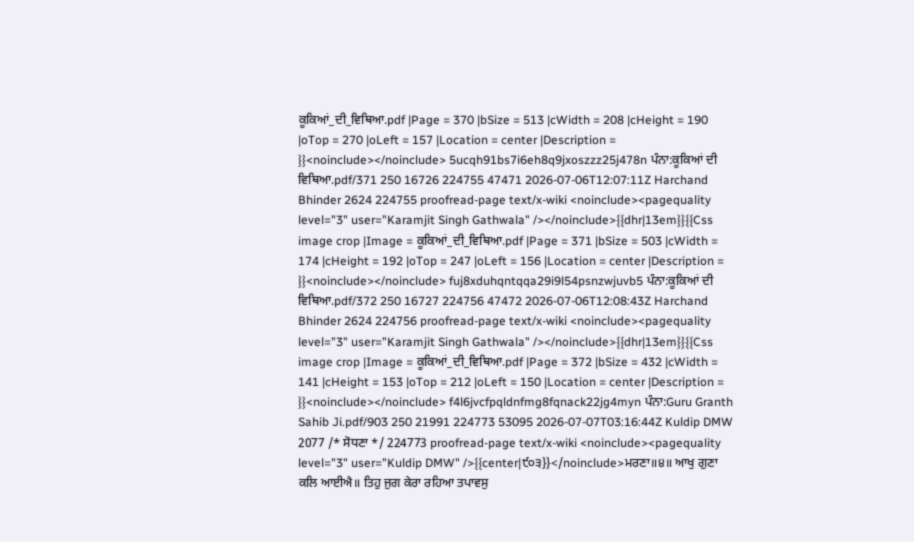ਕੂਕਿਆਂ_ਦੀ_ਵਿਥਿਆ.pdf |Page = 370 |bSize = 513 |cWidth = 208 |cHeight = 190 |oTop = 270 |oLeft = 157 |Location = center |Description = }}<noinclude></noinclude> 5ucqh91bs7i6eh8q9jxoszzz25j478n ਪੰਨਾ:ਕੂਕਿਆਂ ਦੀ ਵਿਥਿਆ.pdf/371 250 16726 224755 47471 2026-07-06T12:07:11Z Harchand Bhinder 2624 224755 proofread-page text/x-wiki <noinclude><pagequality level="3" user="Karamjit Singh Gathwala" /></noinclude>{{dhr|13em}}{{Css image crop |Image = ਕੂਕਿਆਂ_ਦੀ_ਵਿਥਿਆ.pdf |Page = 371 |bSize = 503 |cWidth = 174 |cHeight = 192 |oTop = 247 |oLeft = 156 |Location = center |Description = }}<noinclude></noinclude> fuj8xduhqntqqa29i9l54psnzwjuvb5 ਪੰਨਾ:ਕੂਕਿਆਂ ਦੀ ਵਿਥਿਆ.pdf/372 250 16727 224756 47472 2026-07-06T12:08:43Z Harchand Bhinder 2624 224756 proofread-page text/x-wiki <noinclude><pagequality level="3" user="Karamjit Singh Gathwala" /></noinclude>{{dhr|13em}}{{Css image crop |Image = ਕੂਕਿਆਂ_ਦੀ_ਵਿਥਿਆ.pdf |Page = 372 |bSize = 432 |cWidth = 141 |cHeight = 153 |oTop = 212 |oLeft = 150 |Location = center |Description = }}<noinclude></noinclude> f4l6jvcfpqldnfmg8fqnack22jg4myn ਪੰਨਾ:Guru Granth Sahib Ji.pdf/903 250 21991 224773 53095 2026-07-07T03:16:44Z Kuldip DMW 2077 /* ਸੋਧਣਾ */ 224773 proofread-page text/x-wiki <noinclude><pagequality level="3" user="Kuldip DMW" />{{center|੯੦੩}}</noinclude>ਮਰਣਾ॥੪॥ ਆਖੁ ਗੁਣਾ ਕਲਿ ਆਈਐ॥ ਤਿਹੁ ਜੁਗ ਕੇਰਾ ਰਹਿਆ ਤਪਾਵਸੁ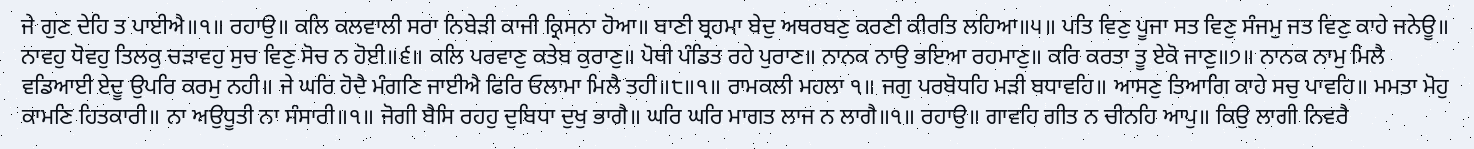ਜੇ ਗੁਣ ਦੇਹਿ ਤ ਪਾਈਐ॥੧॥ ਰਹਾਉ॥ ਕਲਿ ਕਲਵਾਲੀ ਸਰਾ ਨਿਬੇੜੀ ਕਾਜੀ ਕ੍ਰਿਸਨਾ ਹੋਆ॥ ਬਾਣੀ ਬ੍ਰਹਮਾ ਬੇਦੁ ਅਥਰਬਣੁ ਕਰਣੀ ਕੀਰਤਿ ਲਹਿਆ॥੫॥ ਪਤਿ ਵਿਣੁ ਪੂਜਾ ਸਤ ਵਿਣੁ ਸੰਜਮੁ ਜਤ ਵਿਣੁ ਕਾਹੇ ਜਨੇਊ॥ ਨਾਵਹੁ ਧੋਵਹੁ ਤਿਲਕੁ ਚੜਾਵਹੁ ਸੁਚ ਵਿਣੁ ਸੋਚ ਨ ਹੋਈ॥੬॥ ਕਲਿ ਪਰਵਾਣੁ ਕਤੇਬ ਕੁਰਾਣੁ॥ ਪੋਥੀ ਪੰਡਿਤ ਰਹੇ ਪੁਰਾਣ॥ ਨਾਨਕ ਨਾਉ ਭਇਆ ਰਹਮਾਣੁ॥ ਕਰਿ ਕਰਤਾ ਤੂ ਏਕੋ ਜਾਣੁ॥੭॥ ਨਾਨਕ ਨਾਮੁ ਮਿਲੈ ਵਡਿਆਈ ਏਦੂ ਉਪਰਿ ਕਰਮੁ ਨਹੀ॥ ਜੇ ਘਰਿ ਹੋਦੈ ਮੰਗਣਿ ਜਾਈਐ ਫਿਰਿ ਓਲਾਮਾ ਮਿਲੈ ਤਹੀ॥੮॥੧॥ ਰਾਮਕਲੀ ਮਹਲਾ ੧॥ ਜਗੁ ਪਰਬੋਧਹਿ ਮੜੀ ਬਧਾਵਹਿ॥ ਆਸਣੁ ਤਿਆਗਿ ਕਾਹੇ ਸਚੁ ਪਾਵਹਿ॥ ਮਮਤਾ ਮੋਹੁ ਕਾਮਣਿ ਹਿਤਕਾਰੀ॥ ਨਾ ਅਉਧੂਤੀ ਨਾ ਸੰਸਾਰੀ॥੧॥ ਜੋਗੀ ਬੈਸਿ ਰਹਹੁ ਦੁਬਿਧਾ ਦੁਖੁ ਭਾਗੈ॥ ਘਰਿ ਘਰਿ ਮਾਗਤ ਲਾਜ ਨ ਲਾਗੈ॥੧॥ ਰਹਾਉ॥ ਗਾਵਹਿ ਗੀਤ ਨ ਚੀਨਹਿ ਆਪੁ॥ ਕਿਉ ਲਾਗੀ ਨਿਵਰੈ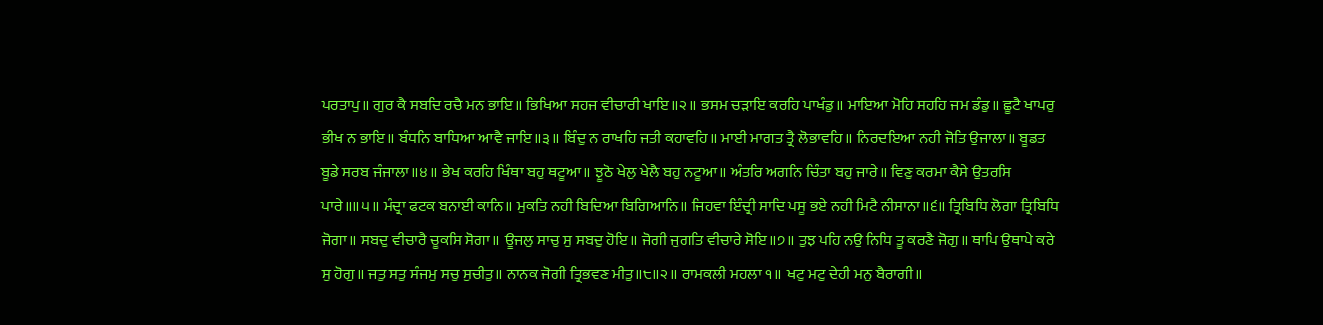ਪਰਤਾਪੁ॥ ਗੁਰ ਕੈ ਸਬਦਿ ਰਚੈ ਮਨ ਭਾਇ॥ ਭਿਖਿਆ ਸਹਜ ਵੀਚਾਰੀ ਖਾਇ॥੨॥ ਭਸਮ ਚੜਾਇ ਕਰਹਿ ਪਾਖੰਡੁ॥ ਮਾਇਆ ਮੋਹਿ ਸਹਹਿ ਜਮ ਡੰਡੁ॥ ਛੂਟੈ ਖਾਪਰੁ ਭੀਖ ਨ ਭਾਇ॥ ਬੰਧਨਿ ਬਾਧਿਆ ਆਵੈ ਜਾਇ॥੩॥ ਬਿੰਦੁ ਨ ਰਾਖਹਿ ਜਤੀ ਕਹਾਵਹਿ॥ ਮਾਈ ਮਾਗਤ ਤ੍ਰੈ ਲੋਭਾਵਹਿ॥ ਨਿਰਦਇਆ ਨਹੀ ਜੋਤਿ ਉਜਾਲਾ॥ ਬੂਡਤ ਬੂਡੇ ਸਰਬ ਜੰਜਾਲਾ॥੪॥ ਭੇਖ ਕਰਹਿ ਖਿੰਥਾ ਬਹੁ ਥਟੂਆ॥ ਝੂਠੋ ਖੇਲੁ ਖੇਲੈ ਬਹੁ ਨਟੂਆ॥ ਅੰਤਰਿ ਅਗਨਿ ਚਿੰਤਾ ਬਹੁ ਜਾਰੇ॥ ਵਿਣੁ ਕਰਮਾ ਕੈਸੇ ਉਤਰਸਿ ਪਾਰੇ॥॥੫॥ ਮੰਦ੍ਰਾ ਫਟਕ ਬਨਾਈ ਕਾਨਿ॥ ਮੁਕਤਿ ਨਹੀ ਬਿਦਿਆ ਬਿਗਿਆਨਿ॥ ਜਿਹਵਾ ਇੰਦ੍ਰੀ ਸਾਦਿ ਪਸੂ ਭਏ ਨਹੀ ਮਿਟੈ ਨੀਸਾਨਾ॥੬॥ ਤ੍ਰਿਬਿਧਿ ਲੋਗਾ ਤ੍ਰਿਬਿਧਿ ਜੋਗਾ॥ ਸਬਦੁ ਵੀਚਾਰੈ ਚੂਕਸਿ ਸੋਗਾ॥ ਊਜਲੁ ਸਾਚੁ ਸੁ ਸਬਦੁ ਹੋਇ॥ ਜੋਗੀ ਜੁਗਤਿ ਵੀਚਾਰੇ ਸੋਇ॥੭॥ ਤੁਝ ਪਹਿ ਨਉ ਨਿਧਿ ਤੂ ਕਰਣੈ ਜੋਗੁ॥ ਥਾਪਿ ਉਥਾਪੇ ਕਰੇ ਸੁ ਹੋਗੁ॥ ਜਤੁ ਸਤੁ ਸੰਜਮੁ ਸਚੁ ਸੁਚੀਤੁ॥ ਨਾਨਕ ਜੋਗੀ ਤ੍ਰਿਭਵਣ ਮੀਤੁ॥੮॥੨॥ ਰਾਮਕਲੀ ਮਹਲਾ ੧॥ ਖਟੁ ਮਟੁ ਦੇਹੀ ਮਨੁ ਬੈਰਾਗੀ॥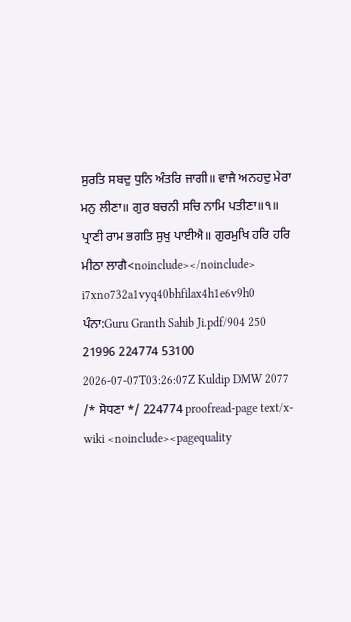ਸੁਰਤਿ ਸਬਦੁ ਧੁਨਿ ਅੰਤਰਿ ਜਾਗੀ॥ ਵਾਜੈ ਅਨਹਦੁ ਮੇਰਾ ਮਨੁ ਲੀਣਾ॥ ਗੁਰ ਬਚਨੀ ਸਚਿ ਨਾਮਿ ਪਤੀਣਾ॥੧॥ ਪ੍ਰਾਣੀ ਰਾਮ ਭਗਤਿ ਸੁਖੁ ਪਾਈਐ॥ ਗੁਰਮੁਖਿ ਹਰਿ ਹਰਿ ਮੀਠਾ ਲਾਗੈ<noinclude></noinclude> i7xno732a1vyq40bhfilax4h1e6v9h0 ਪੰਨਾ:Guru Granth Sahib Ji.pdf/904 250 21996 224774 53100 2026-07-07T03:26:07Z Kuldip DMW 2077 /* ਸੋਧਣਾ */ 224774 proofread-page text/x-wiki <noinclude><pagequality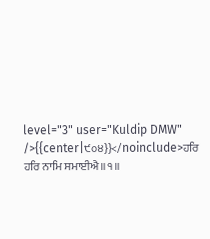level="3" user="Kuldip DMW" />{{center|੯੦੪}}</noinclude>ਹਰਿ ਹਰਿ ਨਾਮਿ ਸਮਾਈਐ॥੧॥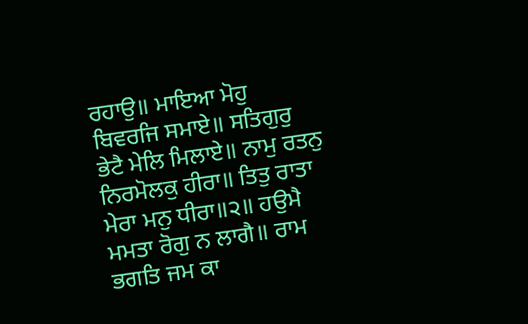ਰਹਾਉ॥ ਮਾਇਆ ਮੋਹੁ ਬਿਵਰਜਿ ਸਮਾਏ॥ ਸਤਿਗੁਰੁ ਭੇਟੈ ਮੇਲਿ ਮਿਲਾਏ॥ ਨਾਮੁ ਰਤਨੁ ਨਿਰਮੋਲਕੁ ਹੀਰਾ॥ ਤਿਤੁ ਰਾਤਾ ਮੇਰਾ ਮਨੁ ਧੀਰਾ॥੨॥ ਹਉਮੈ ਮਮਤਾ ਰੋਗੁ ਨ ਲਾਗੈ॥ ਰਾਮ ਭਗਤਿ ਜਮ ਕਾ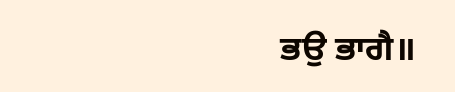ਭਉ ਭਾਗੈ॥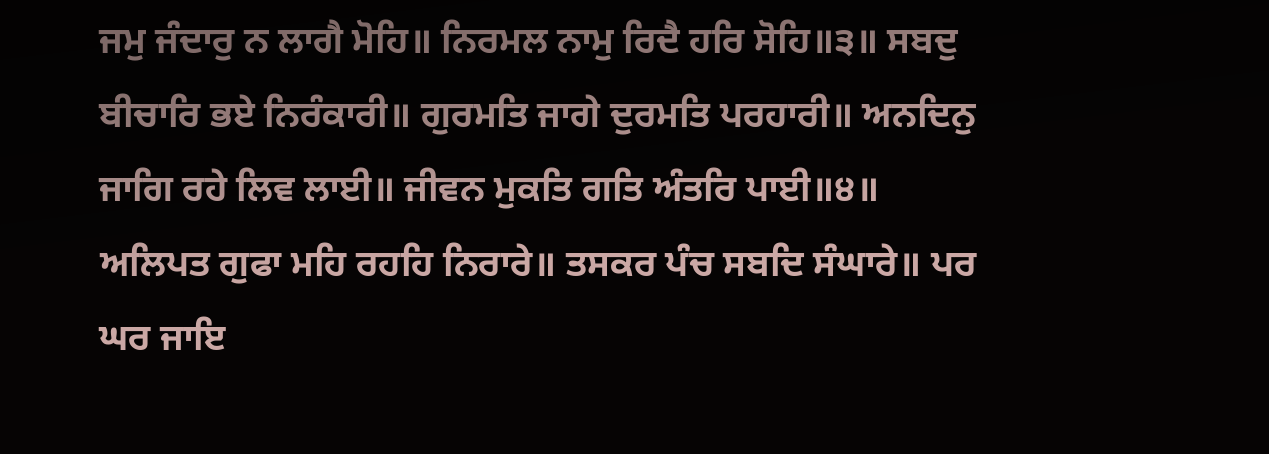ਜਮੁ ਜੰਦਾਰੁ ਨ ਲਾਗੈ ਮੋਹਿ॥ ਨਿਰਮਲ ਨਾਮੁ ਰਿਦੈ ਹਰਿ ਸੋਹਿ॥੩॥ ਸਬਦੁ ਬੀਚਾਰਿ ਭਏ ਨਿਰੰਕਾਰੀ॥ ਗੁਰਮਤਿ ਜਾਗੇ ਦੁਰਮਤਿ ਪਰਹਾਰੀ॥ ਅਨਦਿਨੁ ਜਾਗਿ ਰਹੇ ਲਿਵ ਲਾਈ॥ ਜੀਵਨ ਮੁਕਤਿ ਗਤਿ ਅੰਤਰਿ ਪਾਈ॥੪॥ ਅਲਿਪਤ ਗੁਫਾ ਮਹਿ ਰਹਹਿ ਨਿਰਾਰੇ॥ ਤਸਕਰ ਪੰਚ ਸਬਦਿ ਸੰਘਾਰੇ॥ ਪਰ ਘਰ ਜਾਇ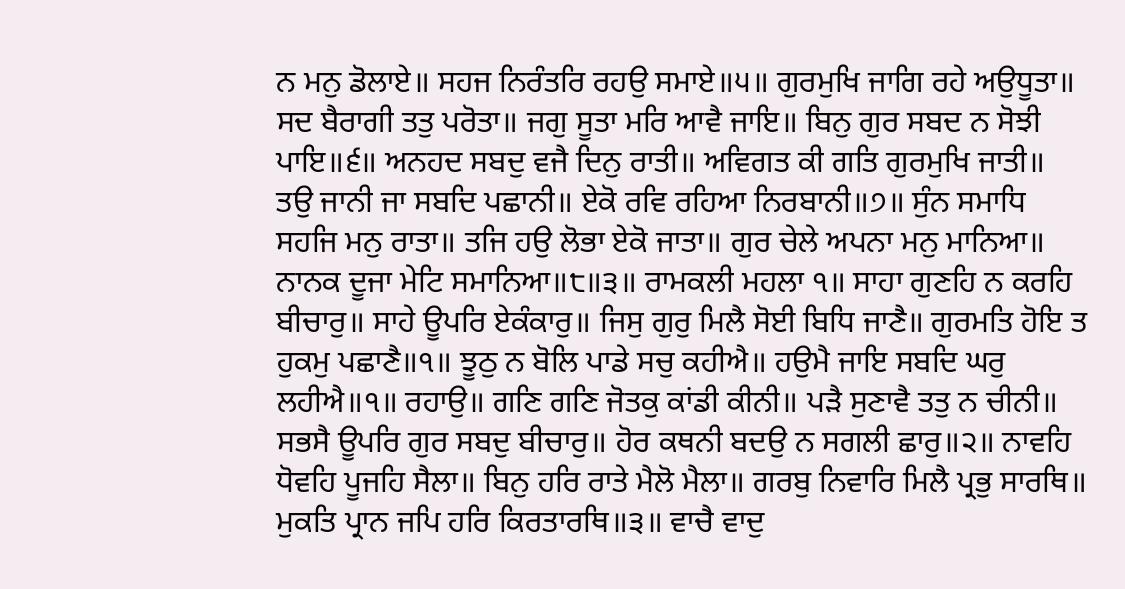ਨ ਮਨੁ ਡੋਲਾਏ॥ ਸਹਜ ਨਿਰੰਤਰਿ ਰਹਉ ਸਮਾਏ॥੫॥ ਗੁਰਮੁਖਿ ਜਾਗਿ ਰਹੇ ਅਉਧੂਤਾ॥ ਸਦ ਬੈਰਾਗੀ ਤਤੁ ਪਰੋਤਾ॥ ਜਗੁ ਸੂਤਾ ਮਰਿ ਆਵੈ ਜਾਇ॥ ਬਿਨੁ ਗੁਰ ਸਬਦ ਨ ਸੋਝੀ ਪਾਇ॥੬॥ ਅਨਹਦ ਸਬਦੁ ਵਜੈ ਦਿਨੁ ਰਾਤੀ॥ ਅਵਿਗਤ ਕੀ ਗਤਿ ਗੁਰਮੁਖਿ ਜਾਤੀ॥ ਤਉ ਜਾਨੀ ਜਾ ਸਬਦਿ ਪਛਾਨੀ॥ ਏਕੋ ਰਵਿ ਰਹਿਆ ਨਿਰਬਾਨੀ॥੭॥ ਸੁੰਨ ਸਮਾਧਿ ਸਹਜਿ ਮਨੁ ਰਾਤਾ॥ ਤਜਿ ਹਉ ਲੋਭਾ ਏਕੋ ਜਾਤਾ॥ ਗੁਰ ਚੇਲੇ ਅਪਨਾ ਮਨੁ ਮਾਨਿਆ॥ ਨਾਨਕ ਦੂਜਾ ਮੇਟਿ ਸਮਾਨਿਆ॥੮॥੩॥ ਰਾਮਕਲੀ ਮਹਲਾ ੧॥ ਸਾਹਾ ਗੁਣਹਿ ਨ ਕਰਹਿ ਬੀਚਾਰੁ॥ ਸਾਹੇ ਊਪਰਿ ਏਕੰਕਾਰੁ॥ ਜਿਸੁ ਗੁਰੁ ਮਿਲੈ ਸੋਈ ਬਿਧਿ ਜਾਣੈ॥ ਗੁਰਮਤਿ ਹੋਇ ਤ ਹੁਕਮੁ ਪਛਾਣੈ॥੧॥ ਝੂਠੁ ਨ ਬੋਲਿ ਪਾਡੇ ਸਚੁ ਕਹੀਐ॥ ਹਉਮੈ ਜਾਇ ਸਬਦਿ ਘਰੁ ਲਹੀਐ॥੧॥ ਰਹਾਉ॥ ਗਣਿ ਗਣਿ ਜੋਤਕੁ ਕਾਂਡੀ ਕੀਨੀ॥ ਪੜੈ ਸੁਣਾਵੈ ਤਤੁ ਨ ਚੀਨੀ॥ ਸਭਸੈ ਊਪਰਿ ਗੁਰ ਸਬਦੁ ਬੀਚਾਰੁ॥ ਹੋਰ ਕਥਨੀ ਬਦਉ ਨ ਸਗਲੀ ਛਾਰੁ॥੨॥ ਨਾਵਹਿ ਧੋਵਹਿ ਪੂਜਹਿ ਸੈਲਾ॥ ਬਿਨੁ ਹਰਿ ਰਾਤੇ ਮੈਲੋ ਮੈਲਾ॥ ਗਰਬੁ ਨਿਵਾਰਿ ਮਿਲੈ ਪ੍ਰਭੁ ਸਾਰਥਿ॥ ਮੁਕਤਿ ਪ੍ਰਾਨ ਜਪਿ ਹਰਿ ਕਿਰਤਾਰਥਿ॥੩॥ ਵਾਚੈ ਵਾਦੁ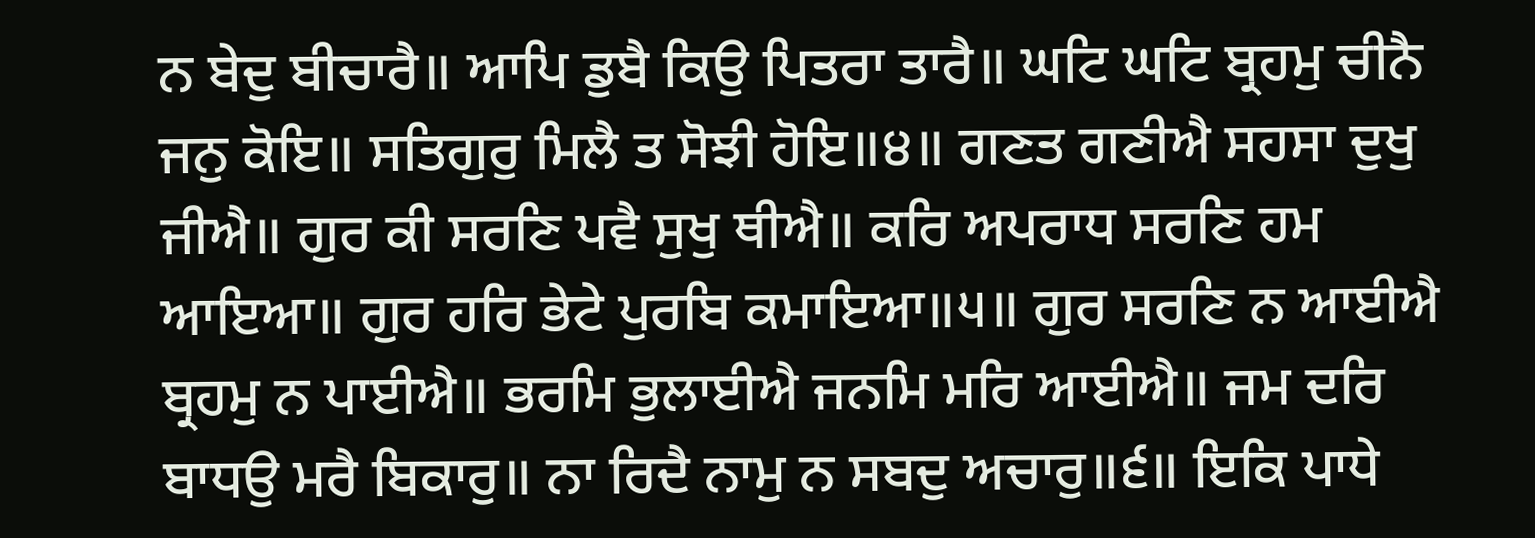ਨ ਬੇਦੁ ਬੀਚਾਰੈ॥ ਆਪਿ ਡੁਬੈ ਕਿਉ ਪਿਤਰਾ ਤਾਰੈ॥ ਘਟਿ ਘਟਿ ਬ੍ਰਹਮੁ ਚੀਨੈ ਜਨੁ ਕੋਇ॥ ਸਤਿਗੁਰੁ ਮਿਲੈ ਤ ਸੋਝੀ ਹੋਇ॥੪॥ ਗਣਤ ਗਣੀਐ ਸਹਸਾ ਦੁਖੁ ਜੀਐ॥ ਗੁਰ ਕੀ ਸਰਣਿ ਪਵੈ ਸੁਖੁ ਥੀਐ॥ ਕਰਿ ਅਪਰਾਧ ਸਰਣਿ ਹਮ ਆਇਆ॥ ਗੁਰ ਹਰਿ ਭੇਟੇ ਪੁਰਬਿ ਕਮਾਇਆ॥੫॥ ਗੁਰ ਸਰਣਿ ਨ ਆਈਐ ਬ੍ਰਹਮੁ ਨ ਪਾਈਐ॥ ਭਰਮਿ ਭੁਲਾਈਐ ਜਨਮਿ ਮਰਿ ਆਈਐ॥ ਜਮ ਦਰਿ ਬਾਧਉ ਮਰੈ ਬਿਕਾਰੁ॥ ਨਾ ਰਿਦੈ ਨਾਮੁ ਨ ਸਬਦੁ ਅਚਾਰੁ॥੬॥ ਇਕਿ ਪਾਧੇ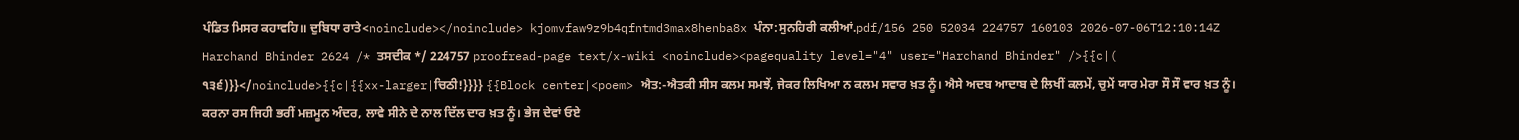ਪੰਡਿਤ ਮਿਸਰ ਕਹਾਵਹਿ॥ ਦੁਬਿਧਾ ਰਾਤੇ<noinclude></noinclude> kjomvfaw9z9b4qfntmd3max8henba8x ਪੰਨਾ:ਸੁਨਹਿਰੀ ਕਲੀਆਂ.pdf/156 250 52034 224757 160103 2026-07-06T12:10:14Z Harchand Bhinder 2624 /* ਤਸਦੀਕ */ 224757 proofread-page text/x-wiki <noinclude><pagequality level="4" user="Harchand Bhinder" />{{c|( ੧੩੬)}}</noinclude>{{c|{{xx-larger|ਚਿਠੀ!}}}} {{Block center|<poem> ਐਤ:-ਐਤਕੀ ਸੀਸ ਕਲਮ ਸਮਝੇਂ, ਜੇਕਰ ਲਿਖਿਆ ਨ ਕਲਮ ਸਵਾਰ ਖ਼ਤ ਨੂੰ। ਐਸੇ ਅਦਬ ਆਦਾਬ ਦੇ ਲਿਖੀਂ ਕਲਮੇਂ, ਚੁਮੇਂ ਯਾਰ ਮੇਰਾ ਸੌ ਸੌ ਵਾਰ ਖ਼ਤ ਨੂੰ। ਕਰਨਾ ਰਸ ਜਿਹੀ ਭਰੀਂ ਮਜ਼ਮੂਨ ਅੰਦਰ, ਲਾਵੇ ਸੀਨੇ ਦੇ ਨਾਲ ਦਿੱਲ ਦਾਰ ਖ਼ਤ ਨੂੰ। ਭੇਜ ਦੇਵਾਂ ਓਏ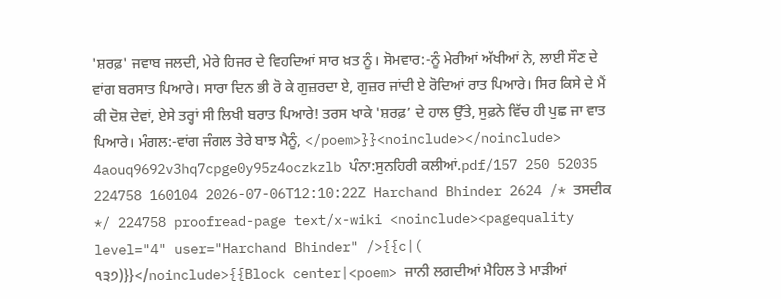'ਸ਼ਰਫ਼' ਜਵਾਬ ਜਲਦੀ, ਮੇਰੇ ਹਿਜਰ ਦੇ ਵਿਹਦਿਆਂ ਸਾਰ ਖ਼ਤ ਨੂੰ। ਸੋਮਵਾਰ:-ਨੂੰ ਮੇਰੀਆਂ ਅੱਖੀਆਂ ਨੇ, ਲਾਈ ਸੌਣ ਦੇ ਵਾਂਗ ਬਰਸਾਤ ਪਿਆਰੇ। ਸਾਰਾ ਦਿਨ ਭੀ ਰੋ ਕੇ ਗੁਜ਼ਰਦਾ ਏ, ਗੁਜ਼ਰ ਜਾਂਦੀ ਏ ਰੋਦਿਆਂ ਰਾਤ ਪਿਆਰੇ। ਸਿਰ ਕਿਸੇ ਦੇ ਮੈਂ ਕੀ ਦੋਸ਼ ਦੇਵਾਂ, ਏਸੇ ਤਰ੍ਹਾਂ ਸੀ ਲਿਖੀ ਬਰਾਤ ਪਿਆਰੇ! ਤਰਸ ਖਾਕੇ 'ਸ਼ਰਫ਼’ ਦੇ ਹਾਲ ਉੱਤੇ, ਸੁਫ਼ਨੇ ਵਿੱਚ ਹੀ ਪੁਛ ਜਾ ਵਾਤ ਪਿਆਰੇ। ਮੰਗਲ:-ਵਾਂਗ ਜੰਗਲ ਤੇਰੇ ਬਾਝ ਮੈਨੂੰ, </poem>}}<noinclude></noinclude> 4aouq9692v3hq7cpge0y95z4oczkzlb ਪੰਨਾ:ਸੁਨਹਿਰੀ ਕਲੀਆਂ.pdf/157 250 52035 224758 160104 2026-07-06T12:10:22Z Harchand Bhinder 2624 /* ਤਸਦੀਕ */ 224758 proofread-page text/x-wiki <noinclude><pagequality level="4" user="Harchand Bhinder" />{{c|( ੧੩੭)}}</noinclude>{{Block center|<poem> ਜਾਨੀ ਲਗਦੀਆਂ ਮੈਹਿਲ ਤੇ ਮਾੜੀਆਂ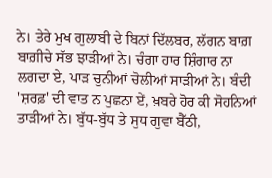ਨੇ। ਤੇਰੇ ਮੁਖ ਗੁਲਾਬੀ ਦੇ ਬਿਨਾਂ ਦਿੱਲਬਰ, ਲੱਗਨ ਬਾਗ਼ ਬਾਗ਼ੀਚੇ ਸੱਭ ਝਾੜੀਆਂ ਨੇ। ਚੰਗਾ ਹਾਰ ਸ਼ਿੰਗਾਰ ਨਾ ਲਗਦਾ ਏ, ਪਾੜ ਚੁਨੀਆਂ ਚੋਲੀਆਂ ਸਾੜੀਆਂ ਨੇ। ਬੰਦੀ 'ਸ਼ਰਫ਼' ਦੀ ਵਾਤ ਨ ਪੁਛਨਾ ਏਂ, ਖ਼ਬਰੇ ਹੋਰ ਕੀ ਸੋਹਨਿਆਂ ਤਾੜੀਆਂ ਨੇ। ਬੁੱਧ-ਬੁੱਧ ਤੇ ਸੁਧ ਗੁਵਾ ਬੈੱਠੀ,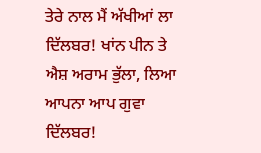ਤੇਰੇ ਨਾਲ ਮੈਂ ਅੱਖੀਆਂ ਲਾ ਦਿੱਲਬਰ! ਖਾਂਨ ਪੀਨ ਤੇ ਐਸ਼ ਅਰਾਮ ਭੁੱਲਾ, ਲਿਆ ਆਪਨਾ ਆਪ ਗੁਵਾ ਦਿੱਲਬਰ!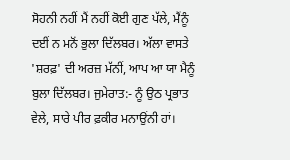ਸੋਹਨੀ ਨਹੀਂ ਮੈਂ ਨਹੀਂ ਕੋਈ ਗੁਣ ਪੱਲੇ, ਮੈਂਨੂੰ ਦਈਂ ਨ ਮਨੋਂ ਭੁਲਾ ਦਿੱਲਬਰ। ਅੱਲਾ ਵਾਸਤੇ 'ਸ਼ਰਫ਼' ਦੀ ਅਰਜ਼ ਮੱਨੀਂ, ਆਪ ਆ ਯਾ ਮੈਨੂੰ ਬੁਲਾ ਦਿੱਲਬਰ। ਜੁਮੇਰਾਤ:- ਨੂੰ ਉਠ ਪ੍ਰਭਾਤ ਵੇਲੇ, ਸਾਰੇ ਪੀਰ ਫ਼ਕੀਰ ਮਨਾਉਂਨੀ ਹਾਂ।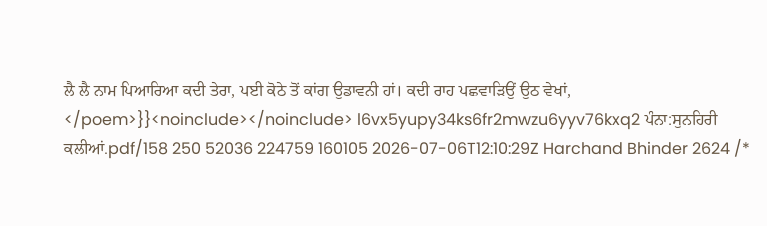ਲੈ ਲੈ ਨਾਮ ਪਿਆਰਿਆ ਕਦੀ ਤੇਰਾ, ਪਈ ਕੋਠੇ ਤੋਂ ਕਾਂਗ ਉਡਾਵਨੀ ਹਾਂ। ਕਦੀ ਰਾਹ ਪਛਵਾੜਿਉਂ ਉਠ ਵੇਖਾਂ, </poem>}}<noinclude></noinclude> l6vx5yupy34ks6fr2mwzu6yyv76kxq2 ਪੰਨਾ:ਸੁਨਹਿਰੀ ਕਲੀਆਂ.pdf/158 250 52036 224759 160105 2026-07-06T12:10:29Z Harchand Bhinder 2624 /*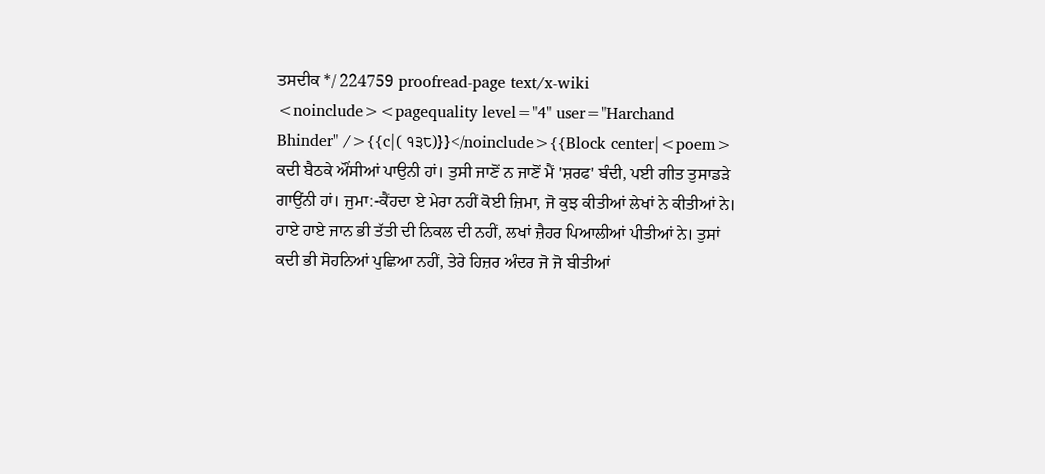ਤਸਦੀਕ */ 224759 proofread-page text/x-wiki <noinclude><pagequality level="4" user="Harchand Bhinder" />{{c|( ੧੩੮)}}</noinclude>{{Block center|<poem> ਕਦੀ ਬੈਠਕੇ ਔਂਸੀਆਂ ਪਾਉਨੀ ਹਾਂ। ਤੁਸੀ ਜਾਣੋਂ ਨ ਜਾਣੋਂ ਮੈਂ 'ਸ਼ਰਫ' ਬੰਦੀ, ਪਈ ਗੀਤ ਤੁਸਾਡੜੇ ਗਾਉਂਨੀ ਹਾਂ। ਜੁਮਾ:-ਕੈਂਹਦਾ ਏ ਮੇਰਾ ਨਹੀਂ ਕੋਈ ਜ਼ਿਮਾ, ਜੋ ਕੁਝ ਕੀਤੀਆਂ ਲੇਖਾਂ ਨੇ ਕੀਤੀਆਂ ਨੇ। ਹਾਏ ਹਾਏ ਜਾਨ ਭੀ ਤੱਤੀ ਦੀ ਨਿਕਲ ਦੀ ਨਹੀਂ, ਲਖਾਂ ਜ਼ੈਹਰ ਪਿਆਲੀਆਂ ਪੀਤੀਆਂ ਨੇ। ਤੁਸਾਂ ਕਦੀ ਭੀ ਸੋਹਨਿਆਂ ਪੁਛਿਆ ਨਹੀਂ, ਤੇਰੇ ਹਿਜ਼ਰ ਅੰਦਰ ਜੋ ਜੋ ਬੀਤੀਆਂ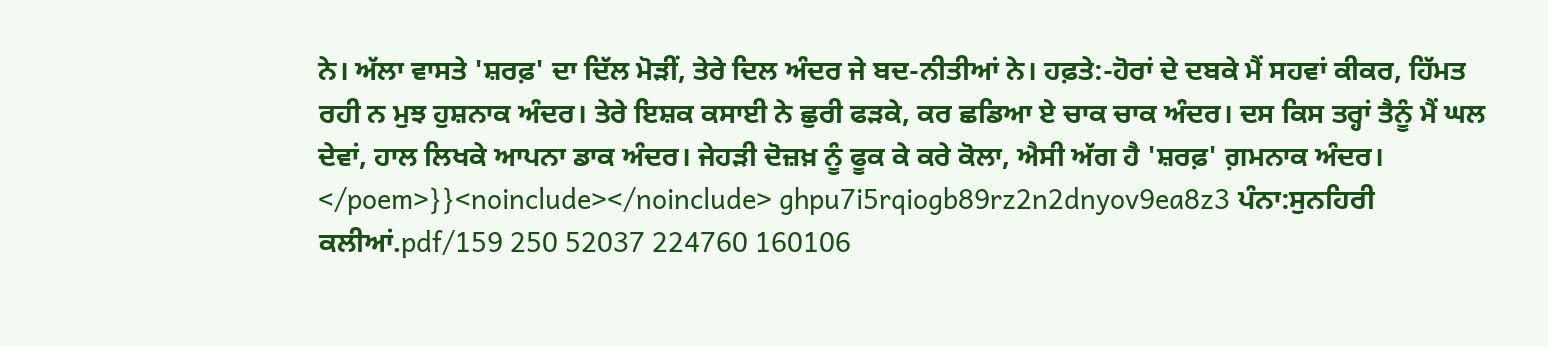ਨੇ। ਅੱਲਾ ਵਾਸਤੇ 'ਸ਼ਰਫ਼' ਦਾ ਦਿੱਲ ਮੋੜੀਂ, ਤੇਰੇ ਦਿਲ ਅੰਦਰ ਜੇ ਬਦ-ਨੀਤੀਆਂ ਨੇ। ਹਫ਼ਤੇ:-ਹੋਰਾਂ ਦੇ ਦਬਕੇ ਮੈਂ ਸਹਵਾਂ ਕੀਕਰ, ਹਿੱਮਤ ਰਹੀ ਨ ਮੁਝ ਹੁਸ਼ਨਾਕ ਅੰਦਰ। ਤੇਰੇ ਇਸ਼ਕ ਕਸਾਈ ਨੇ ਛੁਰੀ ਫੜਕੇ, ਕਰ ਛਡਿਆ ਏ ਚਾਕ ਚਾਕ ਅੰਦਰ। ਦਸ ਕਿਸ ਤਰ੍ਹਾਂ ਤੈਨੂੰ ਮੈਂ ਘਲ ਦੇਵਾਂ, ਹਾਲ ਲਿਖਕੇ ਆਪਨਾ ਡਾਕ ਅੰਦਰ। ਜੇਹੜੀ ਦੋਜ਼ਖ਼ ਨੂੰ ਫੂਕ ਕੇ ਕਰੇ ਕੋਲਾ, ਐਸੀ ਅੱਗ ਹੈ 'ਸ਼ਰਫ਼' ਗ਼ਮਨਾਕ ਅੰਦਰ। </poem>}}<noinclude></noinclude> ghpu7i5rqiogb89rz2n2dnyov9ea8z3 ਪੰਨਾ:ਸੁਨਹਿਰੀ ਕਲੀਆਂ.pdf/159 250 52037 224760 160106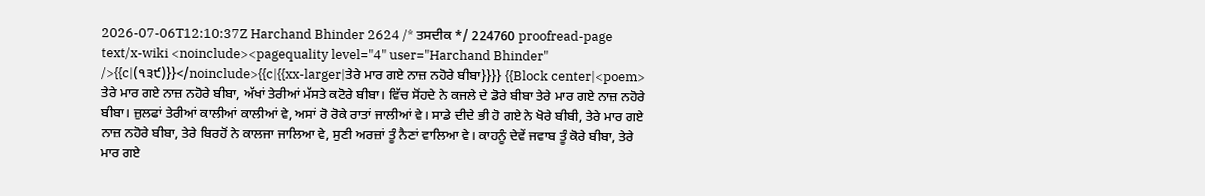2026-07-06T12:10:37Z Harchand Bhinder 2624 /* ਤਸਦੀਕ */ 224760 proofread-page text/x-wiki <noinclude><pagequality level="4" user="Harchand Bhinder" />{{c|(੧੩੯)}}</noinclude>{{c|{{xx-larger|ਤੇਰੇ ਮਾਰ ਗਏ ਨਾਜ਼ ਨਹੋਰੇ ਬੀਬਾ}}}} {{Block center|<poem> ਤੇਰੇ ਮਾਰ ਗਏ ਨਾਜ਼ ਨਹੋਰੇ ਬੀਬਾ, ਅੱਖਾਂ ਤੇਰੀਆਂ ਮੱਸਤੇ ਕਟੋਰੇ ਬੀਬਾ। ਵਿੱਚ ਸੋਂਹਦੇ ਨੇ ਕਜਲੇ ਦੇ ਡੋਰੇ ਬੀਬਾ ਤੇਰੇ ਮਾਰ ਗਏ ਨਾਜ਼ ਨਹੋਰੇ ਬੀਬਾ। ਜ਼ੁਲਫਾਂ ਤੇਰੀਆਂ ਕਾਲੀਆਂ ਕਾਲੀਆਂ ਵੇ, ਅਸਾਂ ਰੋ ਰੋਕੇ ਰਾਤਾਂ ਜਾਲੀਆਂ ਵੇ। ਸਾਡੇ ਦੀਦੇ ਭੀ ਹੋ ਗਏ ਨੇ ਖੋਰੇ ਬੀਬੀ, ਤੇਰੇ ਮਾਰ ਗਏ ਨਾਜ਼ ਨਹੋਰੇ ਬੀਬਾ, ਤੇਰੇ ਬਿਰਹੋਂ ਨੇ ਕਾਲਜਾ ਜਾਲਿਆ ਵੇ, ਸੁਣੀ ਅਰਜ਼ਾਂ ਤੂੰ ਨੈਣਾਂ ਵਾਲਿਆ ਵੇ। ਕਾਹਨੂੰ ਦੇਵੇਂ ਜਵਾਬ ਤੂੰ ਕੋਰੇ ਬੀਬਾ, ਤੇਰੇ ਮਾਰ ਗਏ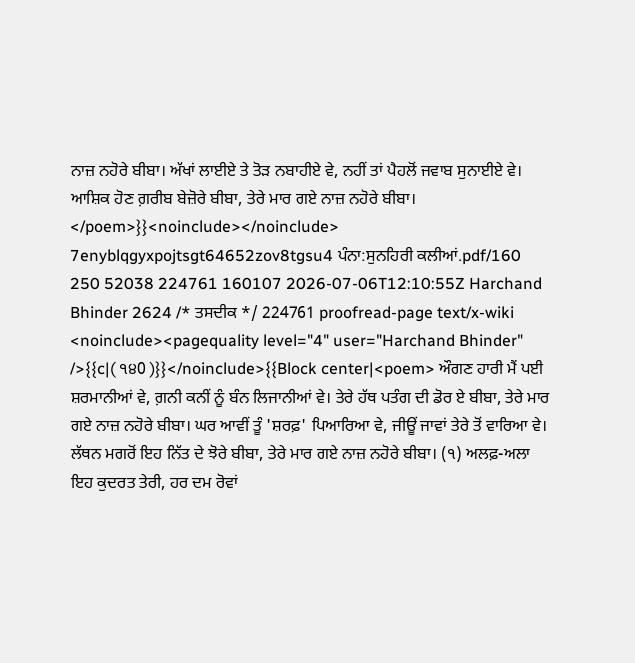ਨਾਜ਼ ਨਹੋਰੇ ਬੀਬਾ। ਅੱਖਾਂ ਲਾਈਏ ਤੇ ਤੋੜ ਨਬਾਹੀਏ ਵੇ, ਨਹੀਂ ਤਾਂ ਪੈਹਲੋਂ ਜਵਾਬ ਸੁਨਾਈਏ ਵੇ। ਆਸ਼ਿਕ ਹੋਣ ਗ਼ਰੀਬ ਬੇਜ਼ੋਰੇ ਬੀਬਾ, ਤੇਰੇ ਮਾਰ ਗਏ ਨਾਜ਼ ਨਹੋਰੇ ਬੀਬਾ। </poem>}}<noinclude></noinclude> 7enyblqgyxpojtsgt64652zov8tgsu4 ਪੰਨਾ:ਸੁਨਹਿਰੀ ਕਲੀਆਂ.pdf/160 250 52038 224761 160107 2026-07-06T12:10:55Z Harchand Bhinder 2624 /* ਤਸਦੀਕ */ 224761 proofread-page text/x-wiki <noinclude><pagequality level="4" user="Harchand Bhinder" />{{c|( ੧੪0 )}}</noinclude>{{Block center|<poem> ਔਗਣ ਹਾਰੀ ਮੈਂ ਪਈ ਸ਼ਰਮਾਨੀਆਂ ਵੇ, ਗ਼ਨੀ ਕਨੀਂ ਨੂੰ ਬੰਨ ਲਿਜਾਨੀਆਂ ਵੇ। ਤੇਰੇ ਹੱਥ ਪਤੰਗ ਦੀ ਡੋਰ ਏ ਬੀਬਾ, ਤੇਰੇ ਮਾਰ ਗਏ ਨਾਜ਼ ਨਹੋਰੇ ਬੀਬਾ। ਘਰ ਆਵੀਂ ਤੂੰ 'ਸ਼ਰਫ਼' ਪਿਆਰਿਆ ਵੇ, ਜੀਊਂ ਜਾਵਾਂ ਤੇਰੇ ਤੋਂ ਵਾਰਿਆ ਵੇ। ਲੱਥਨ ਮਗਰੋਂ ਇਹ ਨਿੱਤ ਦੇ ਝੋਰੇ ਬੀਬਾ, ਤੇਰੇ ਮਾਰ ਗਏ ਨਾਜ਼ ਨਹੋਰੇ ਬੀਬਾ। (੧) ਅਲਫ਼-ਅਲਾ ਇਹ ਕੁਦਰਤ ਤੇਰੀ, ਹਰ ਦਮ ਰੋਵਾਂ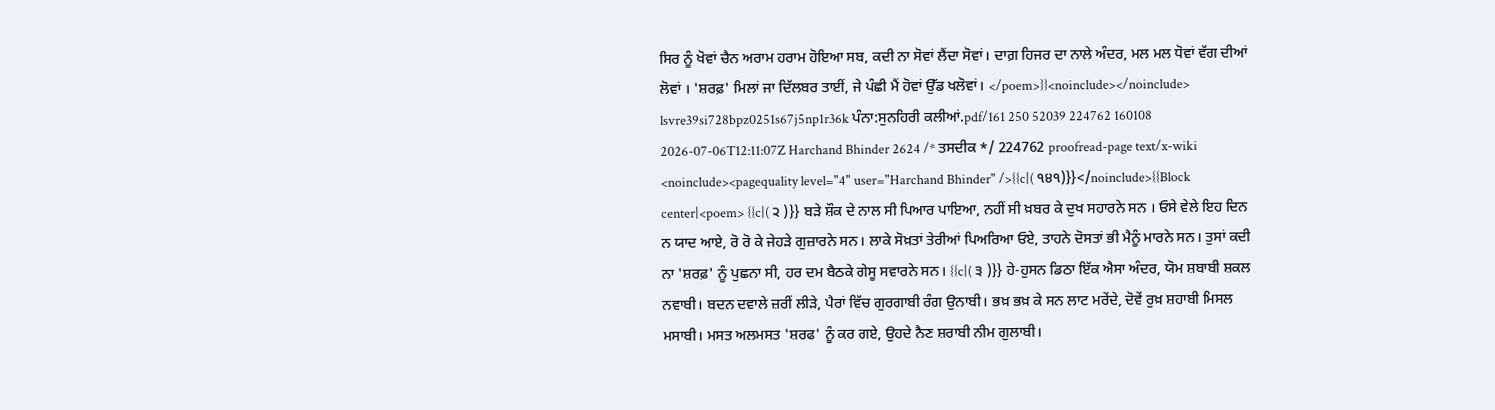ਸਿਰ ਨੂੰ ਖੋਵਾਂ ਚੈਨ ਅਰਾਮ ਹਰਾਮ ਹੋਇਆ ਸਬ, ਕਦੀ ਨਾ ਸੋਵਾਂ ਲੈਂਦਾ ਸੋਵਾਂ। ਦਾਗ਼ ਹਿਜਰ ਦਾ ਨਾਲੇ ਅੰਦਰ, ਮਲ ਮਲ ਧੋਵਾਂ ਵੱਗ ਦੀਆਂ ਲੋਵਾਂ । 'ਸ਼ਰਫ਼' ਮਿਲਾਂ ਜਾ ਦਿੱਲਬਰ ਤਾਈਂ, ਜੇ ਪੰਛੀ ਮੈਂ ਹੋਵਾਂ ਉੱਡ ਖਲੋਵਾਂ। </poem>}}<noinclude></noinclude> lsvre39si728bpz0251s67j5np1r36k ਪੰਨਾ:ਸੁਨਹਿਰੀ ਕਲੀਆਂ.pdf/161 250 52039 224762 160108 2026-07-06T12:11:07Z Harchand Bhinder 2624 /* ਤਸਦੀਕ */ 224762 proofread-page text/x-wiki <noinclude><pagequality level="4" user="Harchand Bhinder" />{{c|( ੧੪੧)}}</noinclude>{{Block center|<poem> {{c|( ੨ )}} ਬੜੇ ਸ਼ੌਕ ਦੇ ਨਾਲ ਸੀ ਪਿਆਰ ਪਾਇਆ, ਨਹੀਂ ਸੀ ਖ਼ਬਰ ਕੇ ਦੁਖ ਸਹਾਰਨੇ ਸਨ । ਓਸੇ ਵੇਲੇ ਇਹ ਦਿਨ ਨ ਯਾਦ ਆਏ, ਰੋ ਰੋ ਕੇ ਜੇਹੜੇ ਗੁਜ਼ਾਰਨੇ ਸਨ। ਲਾਕੇ ਸੋਖ਼ਤਾਂ ਤੇਰੀਆਂ ਪਿਅਰਿਆ ਓਏ, ਤਾਹਨੇ ਦੋਸਤਾਂ ਭੀ ਮੈਨੂੰ ਮਾਰਨੇ ਸਨ। ਤੁਸਾਂ ਕਦੀ ਨਾ 'ਸ਼ਰਫ਼' ਨੂੰ ਪੁਛਨਾ ਸੀ, ਹਰ ਦਮ ਬੈਠਕੇ ਗੇਸੂ ਸਵਾਰਨੇ ਸਨ। {{c|( ੩ )}} ਹੇ-ਹੁਸਨ ਡਿਠਾ ਇੱਕ ਐਸਾ ਅੰਦਰ, ਯੋਮ ਸ਼ਬਾਬੀ ਸ਼ਕਲ ਨਵਾਬੀ। ਬਦਨ ਦਵਾਲੇ ਜ਼ਰੀਂ ਲੀੜੇ, ਪੈਰਾਂ ਵਿੱਚ ਗੁਰਗਾਬੀ ਰੰਗ ਉਨਾਬੀ। ਭਖ਼ ਭਖ਼ ਕੇ ਸਨ ਲਾਟ ਮਰੇਂਦੇ, ਦੋਵੇਂ ਰੁਖ਼ ਸ਼ਹਾਬੀ ਮਿਸਲ ਮਸਾਬੀ। ਮਸਤ ਅਲਮਸਤ 'ਸ਼ਰਫ' ਨੂੰ ਕਰ ਗਏ, ਉਹਦੇ ਨੈਣ ਸ਼ਰਾਬੀ ਨੀਮ ਗੁਲਾਬੀ।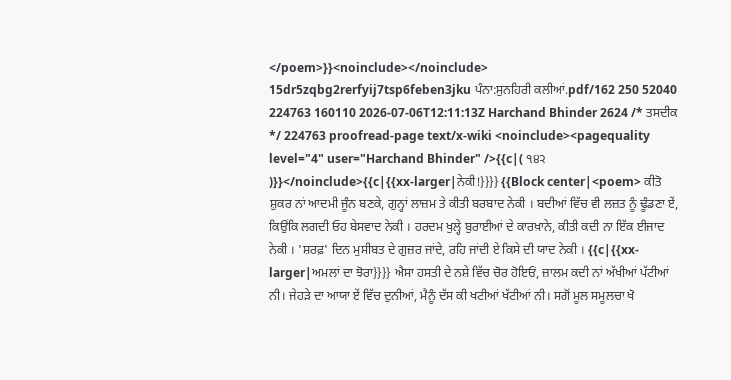</poem>}}<noinclude></noinclude> 15dr5zqbg2rerfyij7tsp6feben3jku ਪੰਨਾ:ਸੁਨਹਿਰੀ ਕਲੀਆਂ.pdf/162 250 52040 224763 160110 2026-07-06T12:11:13Z Harchand Bhinder 2624 /* ਤਸਦੀਕ */ 224763 proofread-page text/x-wiki <noinclude><pagequality level="4" user="Harchand Bhinder" />{{c|( ੧੪੨ )}}</noinclude>{{c|{{xx-larger|ਨੇਕੀ!}}}} {{Block center|<poem> ਕੀਤੋ ਸ਼ੁਕਰ ਨਾਂ ਆਦਮੀ ਜੂੰਨ ਬਣਕੇ, ਗੁਨ੍ਹਾਂ ਲਾਜ਼ਮ ਤੇ ਕੀਤੀ ਬਰਬਾਦ ਨੇਕੀ । ਬਦੀਆਂ ਵਿੱਚ ਵੀ ਲਜ਼ਤ ਨੂੰ ਢੂੰਡਣਾ ਏਂ, ਕਿਉਂਕਿ ਲਗਦੀ ਓਹ ਬੇਸਵਾਦ ਨੇਕੀ । ਹਰਦਮ ਖੁਲ੍ਹੇ ਬੁਰਾਈਆਂ ਦੇ ਕਾਰਖ਼ਾਨੇ, ਕੀਤੀ ਕਦੀ ਨਾ ਇੱਕ ਈਜਾਦ ਨੇਕੀ । 'ਸ਼ਰਫ਼' ਦਿਨ ਮੁਸੀਬਤ ਦੇ ਗੁਜ਼ਰ ਜਾਂਦੇ, ਰਹਿ ਜਾਂਦੀ ਏ ਕਿਸੇ ਦੀ ਯਾਦ ਨੇਕੀ । {{c|{{xx-larger|ਅਮਲਾਂ ਦਾ ਝੋਰਾ}}}} ਐਸਾ ਹਸਤੀ ਦੇ ਨਸ਼ੇ ਵਿੱਚ ਚੋਰ ਹੋਇਓਂ, ਜ਼ਾਲਮ ਕਦੀ ਨਾਂ ਅੱਖੀਆਂ ਪੱਟੀਆਂ ਨੀ। ਜੇਹੜੇ ਦਾ ਆਯਾ ਏਂ ਵਿੱਚ ਦੁਨੀਆਂ, ਮੈਨੂੰ ਦੱਸ ਕੀ ਖਟੀਆਂ ਖੱਟੀਆਂ ਨੀ। ਸਗੋਂ ਮੂਲ ਸਮੂਲਚਾ ਖੋ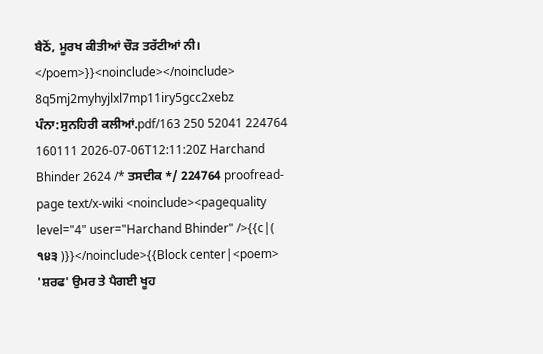ਬੈਠੋਂ, ਮੂਰਖ ਕੀਤੀਆਂ ਚੌੜ ਤਰੱਟੀਆਂ ਨੀ। </poem>}}<noinclude></noinclude> 8q5mj2myhyjlxl7mp11iry5gcc2xebz ਪੰਨਾ:ਸੁਨਹਿਰੀ ਕਲੀਆਂ.pdf/163 250 52041 224764 160111 2026-07-06T12:11:20Z Harchand Bhinder 2624 /* ਤਸਦੀਕ */ 224764 proofread-page text/x-wiki <noinclude><pagequality level="4" user="Harchand Bhinder" />{{c|( ੧੪੩ )}}</noinclude>{{Block center|<poem> 'ਸ਼ਰਫ' ਉਮਰ ਤੇ ਪੈਗਈ ਖੂਹ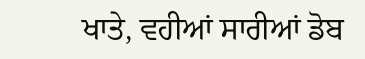ਖਾਤੇ, ਵਹੀਆਂ ਸਾਰੀਆਂ ਡੋਬ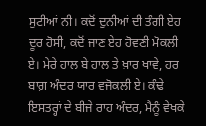ਸੁਟੀਆਂ ਨੀ। ਕਦੋਂ ਦੁਨੀਆਂ ਦੀ ਤੰਗੀ ਏਹ ਦੂਰ ਹੋਸੀ, ਕਦੋਂ ਜਾਣ ਏਹ ਹੋਵਣੀ ਮੋਕਲੀ ਏ। ਮੇਰੇ ਹਾਲ ਬੇ ਹਾਲ ਤੇ ਖ਼ਾਰ ਖਾਵੇ, ਹਰ ਬਾਗ਼ ਅੰਦਰ ਯਾਰ ਵਜੋਕਲੀ ਏ। ਕੰਢੇ ਇਸਤਰ੍ਹਾਂ ਦੇ ਬੀਜੇ ਰਾਹ ਅੰਦਰ, ਮੈਨੂੰ ਵੇਖਕੇ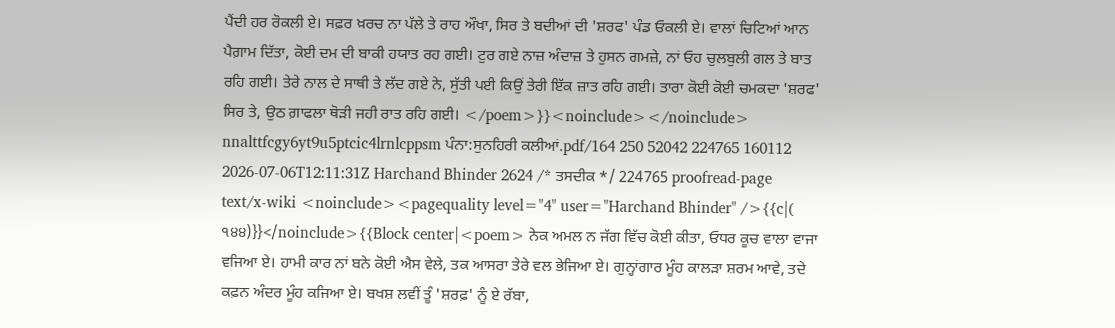ਪੈਂਦੀ ਹਰ ਰੋਕਲੀ ਏ। ਸਫ਼ਰ ਖ਼ਰਚ ਨਾ ਪੱਲੇ ਤੇ ਰਾਹ ਔਖਾ, ਸਿਰ ਤੇ ਬਦੀਆਂ ਦੀ 'ਸ਼ਰਫ' ਪੰਡ ਓਕਲੀ ਏ। ਵਾਲਾਂ ਚਿਟਿਆਂ ਆਨ ਪੈਗ਼ਾਮ ਦਿੱਤਾ, ਕੋਈ ਦਮ ਦੀ ਬਾਕੀ ਹਯਾਤ ਰਹ ਗਈ। ਟੁਰ ਗਏ ਨਾਜ਼ ਅੰਦਾਜ਼ ਤੇ ਹੁਸਨ ਗਮਜ਼ੇ, ਨਾਂ ਓਹ ਚੁਲਬੁਲੀ ਗਲ ਤੇ ਬਾਤ ਰਹਿ ਗਈ। ਤੇਰੇ ਨਾਲ ਦੇ ਸਾਥੀ ਤੇ ਲੱਦ ਗਏ ਨੇ, ਸੁੱਤੀ ਪਈ ਕਿਉਂ ਤੇਰੀ ਇੱਕ ਜ਼ਾਤ ਰਹਿ ਗਈ। ਤਾਰਾ ਕੋਈ ਕੋਈ ਚਮਕਦਾ 'ਸ਼ਰਫ' ਸਿਰ ਤੇ, ਉਠ ਗ਼ਾਫਲਾ ਥੋੜੀ ਜਹੀ ਰਾਤ ਰਹਿ ਗਈ। </poem>}}<noinclude></noinclude> nnalttfcgy6yt9u5ptcic4lrnlcppsm ਪੰਨਾ:ਸੁਨਹਿਰੀ ਕਲੀਆਂ.pdf/164 250 52042 224765 160112 2026-07-06T12:11:31Z Harchand Bhinder 2624 /* ਤਸਦੀਕ */ 224765 proofread-page text/x-wiki <noinclude><pagequality level="4" user="Harchand Bhinder" />{{c|( ੧੪੪)}}</noinclude>{{Block center|<poem> ਨੇਕ ਅਮਲ ਨ ਜੱਗ ਵਿੱਚ ਕੋਈ ਕੀਤਾ, ਓਧਰ ਕੂਚ ਵਾਲਾ ਵਾਜਾ ਵਜਿਆ ਏ। ਹਾਮੀ ਕਾਰ ਨਾਂ ਬਨੇ ਕੋਈ ਐਸ ਵੇਲੇ, ਤਕ ਆਸਰਾ ਤੇਰੇ ਵਲ ਭੇਜਿਆ ਏ। ਗੁਨ੍ਹਾਂਗਾਰ ਮੂੰਹ ਕਾਲੜਾ ਸ਼ਰਮ ਆਵੇ, ਤਦੇ ਕਫ਼ਨ ਅੰਦਰ ਮੂੰਹ ਕਜਿਆ ਏ। ਬਖਸ਼ ਲਵੀਂ ਤੂੰ 'ਸ਼ਰਫ਼' ਨੂੰ ਏ ਰੱਬਾ,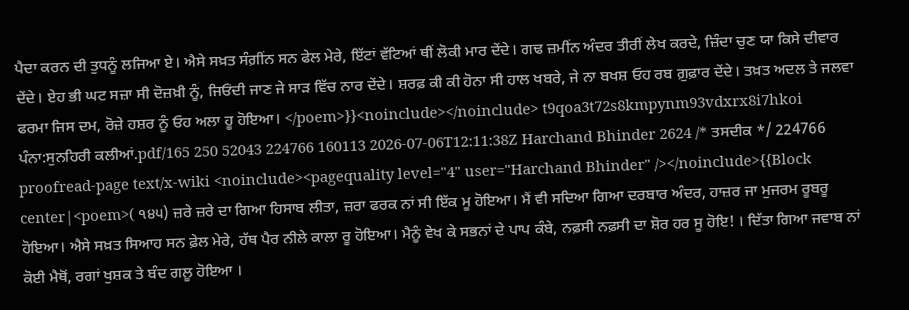ਪੈਦਾ ਕਰਨ ਦੀ ਤੁਧਨੂੰ ਲਜਿਆ ਏ। ਐਸੇ ਸਖ਼ਤ ਸੰਗ਼ੀਂਨ ਸਨ ਫੇਲ ਮੇਰੇ, ਇੱਟਾਂ ਵੱਟਿਆਂ ਥੀਂ ਲੋਕੀ ਮਾਰ ਦੇਂਦੇ। ਗਢ ਜ਼ਮੀਂਨ ਅੰਦਰ ਤੀਰੀਂ ਲੇਖ ਕਰਦੇ, ਜ਼ਿੰਦਾ ਚੁਣ ਯਾ ਕਿਸੇ ਦੀਵਾਰ ਦੇਂਦੇ। ਏਹ ਭੀ ਘਟ ਸਜ਼ਾ ਸੀ ਦੋਜ਼ਖ਼ੀ ਨੂੰ, ਜਿਓਂਦੀ ਜਾਣ ਜੇ ਸਾੜ ਵਿੱਚ ਨਾਰ ਦੇਂਦੇ। ਸ਼ਰਫ਼ ਕੀ ਕੀ ਹੋਨਾ ਸੀ ਹਾਲ ਖਬਰੇ, ਜੇ ਨਾ ਬਖਸ਼ ਓਹ ਰਬ ਗ਼ੁਫ਼ਾਰ ਦੇਂਦੇ। ਤਖ਼ਤ ਅਦਲ ਤੇ ਜਲਵਾ ਫਰਮਾ ਜਿਸ ਦਮ, ਰੋਜ਼ੇ ਹਸ਼ਰ ਨੂੰ ਓਹ ਅਲਾ ਹੂ ਹੋਇਆ। </poem>}}<noinclude></noinclude> t9qoa3t72s8kmpynm93vdxrx8i7hkoi ਪੰਨਾ:ਸੁਨਹਿਰੀ ਕਲੀਆਂ.pdf/165 250 52043 224766 160113 2026-07-06T12:11:38Z Harchand Bhinder 2624 /* ਤਸਦੀਕ */ 224766 proofread-page text/x-wiki <noinclude><pagequality level="4" user="Harchand Bhinder" /></noinclude>{{Block center|<poem>( ੧੪੫) ਜ਼ਰੇ ਜ਼ਰੇ ਦਾ ਗਿਆ ਹਿਸਾਬ ਲੀਤਾ, ਜ਼ਰਾ ਫਰਕ ਨਾਂ ਸੀ ਇੱਕ ਮੂ ਹੋਇਆ। ਮੈਂ ਵੀ ਸਦਿਆ ਗਿਆ ਦਰਬਾਰ ਅੰਦਰ, ਹਾਜ਼ਰ ਜਾ ਮੁਜਰਮ ਰੂਬਰੂ ਹੋਇਆ। ਐਸੇ ਸਖ਼ਤ ਸਿਆਹ ਸਨ ਫ਼ੇਲ ਮੇਰੇ, ਹੱਥ ਪੈਰ ਨੀਲੇ ਕਾਲਾ ਰੂ ਹੋਇਆ। ਮੈਨੂੰ ਵੇਖ ਕੇ ਸਭਨਾਂ ਦੇ ਪਾਪ ਕੰਬੇ, ਨਫ਼ਸੀ ਨਫ਼ਸੀ ਦਾ ਸ਼ੋਰ ਹਰ ਸੂ ਹੋਇ! । ਦਿੱਤਾ ਗਿਆ ਜਵਾਬ ਨਾਂ ਕੋਈ ਮੈਥੋਂ, ਰਗਾਂ ਖੁਸ਼ਕ ਤੇ ਬੰਦ ਗਲੂ ਹੋਇਆ ।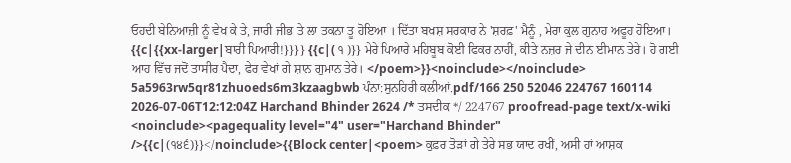ਓਹਦੀ ਬੇਨਿਆਜ਼ੀ ਨੂੰ ਵੇਖ ਕੇ ਤੇ, ਜਾਰੀ ਜੀਭ ਤੇ ਲਾ ਤਕਨਾ ਤੂ ਹੋਇਆ । ਦਿੱਤਾ ਬਖਸ਼ ਸਰਕਾਰ ਨੇ 'ਸ਼ਰਫ਼' ਮੈਨੂੰ , ਮੇਰਾ ਕੁਲ ਗੁਨਾਹ ਅਫੂਹ ਹੋਇਆ। {{c|{{xx-larger|ਬਾਰੀ ਪਿਆਰੀ!}}}} {{c|( ੧ )}} ਮੇਰੇ ਪਿਆਰੇ ਮਹਿਬੂਬ ਕੋਈ ਫਿਕਰ ਨਾਹੀਂ, ਕੀਤੇ ਨਜ਼ਰ ਜੇ ਦੀਨ ਈਮਾਨ ਤੇਰੇ। ਹੋ ਗਈ ਆਹ ਵਿੱਚ ਜਦੋਂ ਤਾਸੀਰ ਪੈਦਾ, ਫੇਰ ਵੇਖਾਂ ਗੇ ਸ਼ਾਨ ਗੁਮਾਨ ਤੇਰੇ। </poem>}}<noinclude></noinclude> 5a5963rw5qr81zhuoeds6m3kzaagbwb ਪੰਨਾ:ਸੁਨਹਿਰੀ ਕਲੀਆਂ.pdf/166 250 52046 224767 160114 2026-07-06T12:12:04Z Harchand Bhinder 2624 /* ਤਸਦੀਕ */ 224767 proofread-page text/x-wiki <noinclude><pagequality level="4" user="Harchand Bhinder" />{{c|(੧੪੬)}}</noinclude>{{Block center|<poem> ਕੁਫ਼ਰ ਤੋੜਾਂ ਗੇ ਤੇਰੇ ਸਭ ਯਾਦ ਰਖੀਂ, ਅਸੀ ਹਾਂ ਆਸ਼ਕ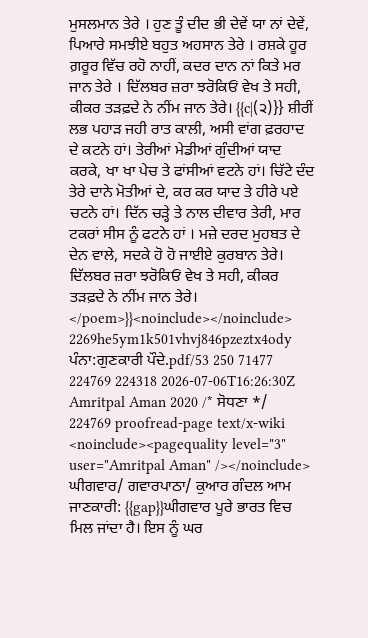ਮੁਸਲਮਾਨ ਤੇਰੇ । ਹੁਣ ਤੂੰ ਦੀਦ ਭੀ ਦੇਵੇਂ ਯਾ ਨਾਂ ਦੇਵੇਂ, ਪਿਆਰੇ ਸਮਝੀਏ ਬਹੁਤ ਅਹਸਾਨ ਤੇਰੇ । ਰਸ਼ਕੇ ਹੂਰ ਗ਼ਰੂਰ ਵਿੱਚ ਰਹੋ ਨਾਹੀਂ, ਕਦਰ ਦਾਨ ਨਾਂ ਕਿਤੇ ਮਰ ਜਾਨ ਤੇਰੇ । ਦਿੱਲਬਰ ਜ਼ਰਾ ਝਰੋਕਿਓਂ ਵੇਖ ਤੇ ਸਹੀ, ਕੀਕਰ ਤੜਫ਼ਦੇ ਨੇ ਨੀਂਮ ਜਾਨ ਤੇਰੇ। {{c|(੨)}} ਸ਼ੀਰੀਂ ਲਭ ਪਹਾੜ ਜਹੀ ਰਾਤ ਕਾਲੀ, ਅਸੀ ਵਾਂਗ ਫ਼ਰਹਾਦ ਦੇ ਕਟਨੇ ਹਾਂ। ਤੇਰੀਆਂ ਮੇਡੀਆਂ ਗੁੰਦੀਆਂ ਯਾਦ ਕਰਕੇ, ਖਾ ਖਾ ਪੇਚ ਤੇ ਫਾਂਸੀਆਂ ਵਟਨੇ ਹਾਂ। ਚਿੱਟੇ ਦੰਦ ਤੇਰੇ ਦਾਨੇ ਮੋਤੀਆਂ ਦੇ, ਕਰ ਕਰ ਯਾਦ ਤੇ ਹੀਰੇ ਪਏ ਚਟਨੇ ਹਾਂ। ਦਿੱਨ ਚੜ੍ਹੇ ਤੇ ਨਾਲ ਦੀਵਾਰ ਤੇਰੀ, ਮਾਰ ਟਕਰਾਂ ਸੀਸ ਨੂੰ ਫਟਨੇ ਹਾਂ । ਮਜ਼ੇ ਦਰਦ ਮੁਹਬਤ ਦੇ ਦੇਨ ਵਾਲੇ, ਸਦਕੇ ਹੋ ਹੋ ਜਾਈਏ ਕੁਰਬਾਨ ਤੇਰੇ। ਦਿੱਲਬਰ ਜ਼ਰਾ ਝਰੋਕਿਓਂ ਵੇਖ ਤੇ ਸਹੀ, ਕੀਕਰ ਤੜਫ਼ਦੇ ਨੇ ਨੀਂਮ ਜਾਨ ਤੇਰੇ। </poem>}}<noinclude></noinclude> 2269he5ym1k501vhvj846pzeztx4ody ਪੰਨਾ:ਗੁਣਕਾਰੀ ਪੌਦੇ.pdf/53 250 71477 224769 224318 2026-07-06T16:26:30Z Amritpal Aman 2020 /* ਸੋਧਣਾ */ 224769 proofread-page text/x-wiki <noinclude><pagequality level="3" user="Amritpal Aman" /></noinclude> ਘੀਗਵਾਰ/ ਗਵਾਰਪਾਠਾ/ ਕੁਆਰ ਗੰਦਲ ਆਮ ਜਾਣਕਾਰੀ: {{gap}}ਘੀਗਵਾਰ ਪੂਰੇ ਭਾਰਤ ਵਿਚ ਮਿਲ ਜਾਂਦਾ ਹੈ। ਇਸ ਨੂੰ ਘਰ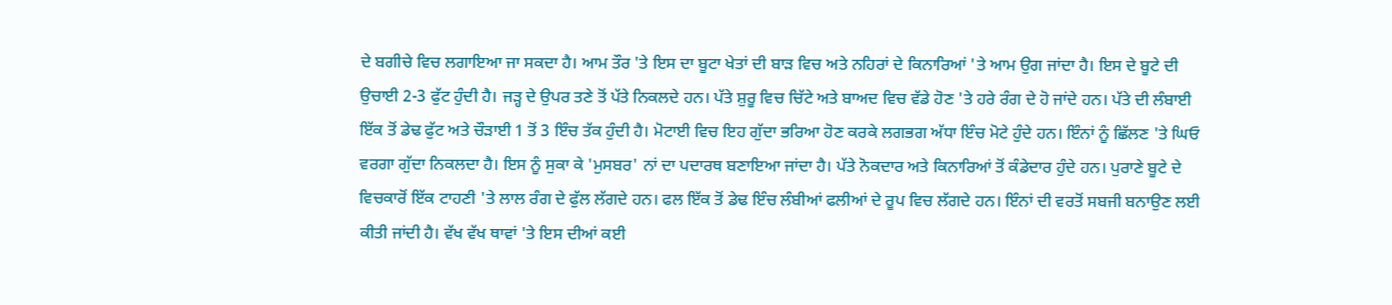ਦੇ ਬਗੀਚੇ ਵਿਚ ਲਗਾਇਆ ਜਾ ਸਕਦਾ ਹੈ। ਆਮ ਤੌਰ 'ਤੇ ਇਸ ਦਾ ਬੂਟਾ ਖੇਤਾਂ ਦੀ ਬਾੜ ਵਿਚ ਅਤੇ ਨਹਿਰਾਂ ਦੇ ਕਿਨਾਰਿਆਂ 'ਤੇ ਆਮ ਉਗ ਜਾਂਦਾ ਹੈ। ਇਸ ਦੇ ਬੂਟੇ ਦੀ ਉਚਾਈ 2-3 ਫੁੱਟ ਹੁੰਦੀ ਹੈ। ਜੜ੍ਹ ਦੇ ਉਪਰ ਤਣੇ ਤੋਂ ਪੱਤੇ ਨਿਕਲਦੇ ਹਨ। ਪੱਤੇ ਸ਼ੁਰੂ ਵਿਚ ਚਿੱਟੇ ਅਤੇ ਬਾਅਦ ਵਿਚ ਵੱਡੇ ਹੋਣ 'ਤੇ ਹਰੇ ਰੰਗ ਦੇ ਹੋ ਜਾਂਦੇ ਹਨ। ਪੱਤੇ ਦੀ ਲੰਬਾਈ ਇੱਕ ਤੋਂ ਡੇਢ ਫੁੱਟ ਅਤੇ ਚੌੜਾਈ 1 ਤੋਂ 3 ਇੰਚ ਤੱਕ ਹੁੰਦੀ ਹੈ। ਮੋਟਾਈ ਵਿਚ ਇਹ ਗੁੱਦਾ ਭਰਿਆ ਹੋਣ ਕਰਕੇ ਲਗਭਗ ਅੱਧਾ ਇੰਚ ਮੋਟੇ ਹੁੰਦੇ ਹਨ। ਇੰਨਾਂ ਨੂੰ ਛਿੱਲਣ 'ਤੇ ਘਿਓ ਵਰਗਾ ਗੁੱਦਾ ਨਿਕਲਦਾ ਹੈ। ਇਸ ਨੂੰ ਸੁਕਾ ਕੇ 'ਮੁਸਬਰ' ਨਾਂ ਦਾ ਪਦਾਰਥ ਬਣਾਇਆ ਜਾਂਦਾ ਹੈ। ਪੱਤੇ ਨੋਕਦਾਰ ਅਤੇ ਕਿਨਾਰਿਆਂ ਤੋਂ ਕੰਡੇਦਾਰ ਹੁੰਦੇ ਹਨ। ਪੁਰਾਣੇ ਬੂਟੇ ਦੇ ਵਿਚਕਾਰੋਂ ਇੱਕ ਟਾਹਣੀ 'ਤੇ ਲਾਲ ਰੰਗ ਦੇ ਫੁੱਲ ਲੱਗਦੇ ਹਨ। ਫਲ ਇੱਕ ਤੋਂ ਡੇਢ ਇੰਚ ਲੰਬੀਆਂ ਫਲੀਆਂ ਦੇ ਰੂਪ ਵਿਚ ਲੱਗਦੇ ਹਨ। ਇੰਨਾਂ ਦੀ ਵਰਤੋਂ ਸਬਜੀ ਬਨਾਉਣ ਲਈ ਕੀਤੀ ਜਾਂਦੀ ਹੈ। ਵੱਖ ਵੱਖ ਥਾਵਾਂ 'ਤੇ ਇਸ ਦੀਆਂ ਕਈ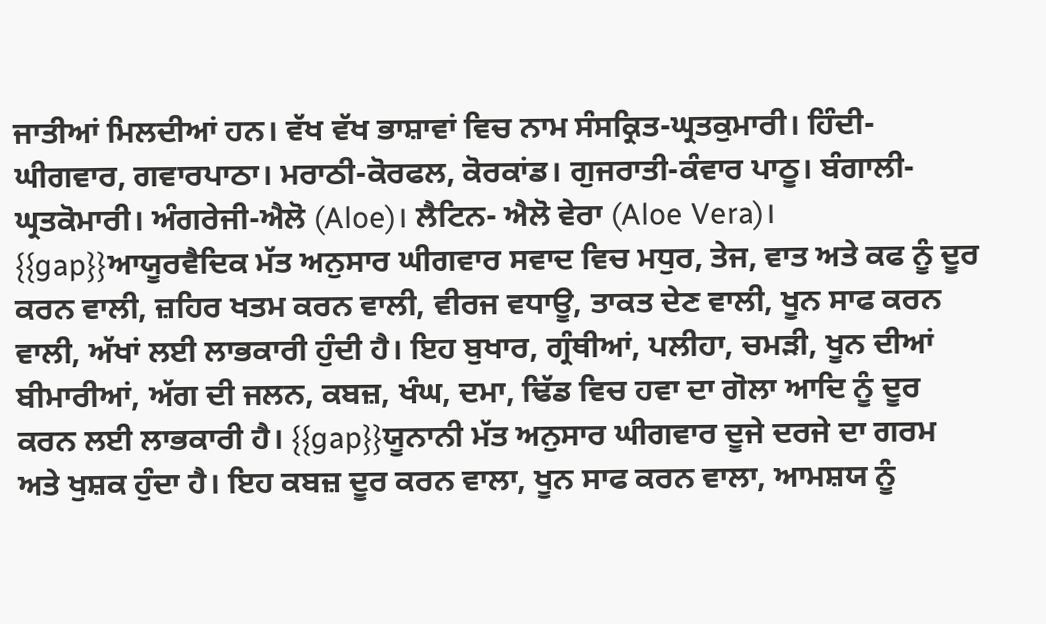ਜਾਤੀਆਂ ਮਿਲਦੀਆਂ ਹਨ। ਵੱਖ ਵੱਖ ਭਾਸ਼ਾਵਾਂ ਵਿਚ ਨਾਮ ਸੰਸਕ੍ਰਿਤ-ਘ੍ਰਤਕੁਮਾਰੀ। ਹਿੰਦੀ-ਘੀਗਵਾਰ, ਗਵਾਰਪਾਠਾ। ਮਰਾਠੀ-ਕੋਰਫਲ, ਕੋਰਕਾਂਡ। ਗੁਜਰਾਤੀ-ਕੰਵਾਰ ਪਾਠੂ। ਬੰਗਾਲੀ-ਘ੍ਰਤਕੋਮਾਰੀ। ਅੰਗਰੇਜੀ-ਐਲੋ (Aloe)। ਲੈਟਿਨ- ਐਲੋ ਵੇਰਾ (Aloe Vera)। {{gap}}ਆਯੂਰਵੈਦਿਕ ਮੱਤ ਅਨੁਸਾਰ ਘੀਗਵਾਰ ਸਵਾਦ ਵਿਚ ਮਧੁਰ, ਤੇਜ, ਵਾਤ ਅਤੇ ਕਫ ਨੂੰ ਦੂਰ ਕਰਨ ਵਾਲੀ, ਜ਼ਹਿਰ ਖਤਮ ਕਰਨ ਵਾਲੀ, ਵੀਰਜ ਵਧਾਊ, ਤਾਕਤ ਦੇਣ ਵਾਲੀ, ਖੂਨ ਸਾਫ ਕਰਨ ਵਾਲੀ, ਅੱਖਾਂ ਲਈ ਲਾਭਕਾਰੀ ਹੁੰਦੀ ਹੈ। ਇਹ ਬੁਖਾਰ, ਗ੍ਰੰਥੀਆਂ, ਪਲੀਹਾ, ਚਮੜੀ, ਖੂਨ ਦੀਆਂ ਬੀਮਾਰੀਆਂ, ਅੱਗ ਦੀ ਜਲਨ, ਕਬਜ਼, ਖੰਘ, ਦਮਾ, ਢਿੱਡ ਵਿਚ ਹਵਾ ਦਾ ਗੋਲਾ ਆਦਿ ਨੂੰ ਦੂਰ ਕਰਨ ਲਈ ਲਾਭਕਾਰੀ ਹੈ। {{gap}}ਯੂਨਾਨੀ ਮੱਤ ਅਨੁਸਾਰ ਘੀਗਵਾਰ ਦੂਜੇ ਦਰਜੇ ਦਾ ਗਰਮ ਅਤੇ ਖੁਸ਼ਕ ਹੁੰਦਾ ਹੈ। ਇਹ ਕਬਜ਼ ਦੂਰ ਕਰਨ ਵਾਲਾ, ਖੂਨ ਸਾਫ ਕਰਨ ਵਾਲਾ, ਆਮਸ਼ਯ ਨੂੰ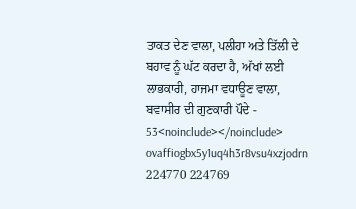ਤਾਕਤ ਦੇਣ ਵਾਲਾ, ਪਲੀਹਾ ਅਤੇ ਤਿੱਲੀ ਦੇ ਬਹਾਵ ਨੂੰ ਘੱਟ ਕਰਦਾ ਹੈ, ਅੱਖਾਂ ਲਈ ਲਾਭਕਾਰੀ, ਹਾਜਮਾ ਵਧਾਊਣ ਵਾਲਾ, ਬਵਾਸੀਰ ਦੀ ਗੁਣਕਾਰੀ ਪੌਦੇ - 53<noinclude></noinclude> ovaffiogbx5y1uq4h3r8vsu4xzjodrn 224770 224769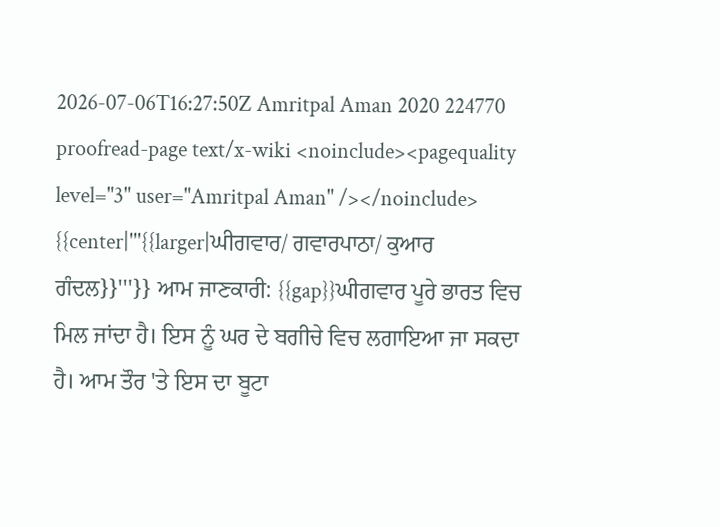2026-07-06T16:27:50Z Amritpal Aman 2020 224770 proofread-page text/x-wiki <noinclude><pagequality level="3" user="Amritpal Aman" /></noinclude> {{center|'''{{larger|ਘੀਗਵਾਰ/ ਗਵਾਰਪਾਠਾ/ ਕੁਆਰ ਗੰਦਲ}}'''}} ਆਮ ਜਾਣਕਾਰੀ: {{gap}}ਘੀਗਵਾਰ ਪੂਰੇ ਭਾਰਤ ਵਿਚ ਮਿਲ ਜਾਂਦਾ ਹੈ। ਇਸ ਨੂੰ ਘਰ ਦੇ ਬਗੀਚੇ ਵਿਚ ਲਗਾਇਆ ਜਾ ਸਕਦਾ ਹੈ। ਆਮ ਤੌਰ 'ਤੇ ਇਸ ਦਾ ਬੂਟਾ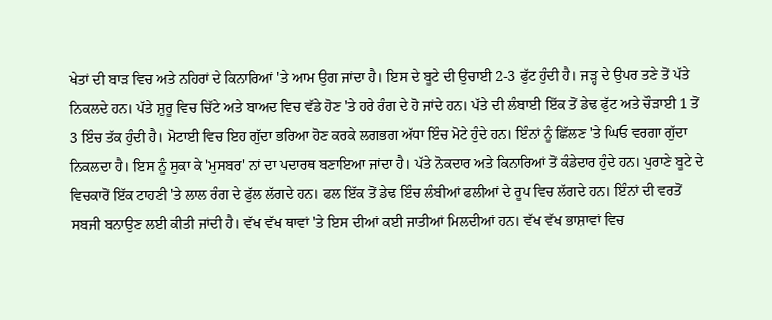ਖੇਤਾਂ ਦੀ ਬਾੜ ਵਿਚ ਅਤੇ ਨਹਿਰਾਂ ਦੇ ਕਿਨਾਰਿਆਂ 'ਤੇ ਆਮ ਉਗ ਜਾਂਦਾ ਹੈ। ਇਸ ਦੇ ਬੂਟੇ ਦੀ ਉਚਾਈ 2-3 ਫੁੱਟ ਹੁੰਦੀ ਹੈ। ਜੜ੍ਹ ਦੇ ਉਪਰ ਤਣੇ ਤੋਂ ਪੱਤੇ ਨਿਕਲਦੇ ਹਨ। ਪੱਤੇ ਸ਼ੁਰੂ ਵਿਚ ਚਿੱਟੇ ਅਤੇ ਬਾਅਦ ਵਿਚ ਵੱਡੇ ਹੋਣ 'ਤੇ ਹਰੇ ਰੰਗ ਦੇ ਹੋ ਜਾਂਦੇ ਹਨ। ਪੱਤੇ ਦੀ ਲੰਬਾਈ ਇੱਕ ਤੋਂ ਡੇਢ ਫੁੱਟ ਅਤੇ ਚੌੜਾਈ 1 ਤੋਂ 3 ਇੰਚ ਤੱਕ ਹੁੰਦੀ ਹੈ। ਮੋਟਾਈ ਵਿਚ ਇਹ ਗੁੱਦਾ ਭਰਿਆ ਹੋਣ ਕਰਕੇ ਲਗਭਗ ਅੱਧਾ ਇੰਚ ਮੋਟੇ ਹੁੰਦੇ ਹਨ। ਇੰਨਾਂ ਨੂੰ ਛਿੱਲਣ 'ਤੇ ਘਿਓ ਵਰਗਾ ਗੁੱਦਾ ਨਿਕਲਦਾ ਹੈ। ਇਸ ਨੂੰ ਸੁਕਾ ਕੇ 'ਮੁਸਬਰ' ਨਾਂ ਦਾ ਪਦਾਰਥ ਬਣਾਇਆ ਜਾਂਦਾ ਹੈ। ਪੱਤੇ ਨੋਕਦਾਰ ਅਤੇ ਕਿਨਾਰਿਆਂ ਤੋਂ ਕੰਡੇਦਾਰ ਹੁੰਦੇ ਹਨ। ਪੁਰਾਣੇ ਬੂਟੇ ਦੇ ਵਿਚਕਾਰੋਂ ਇੱਕ ਟਾਹਣੀ 'ਤੇ ਲਾਲ ਰੰਗ ਦੇ ਫੁੱਲ ਲੱਗਦੇ ਹਨ। ਫਲ ਇੱਕ ਤੋਂ ਡੇਢ ਇੰਚ ਲੰਬੀਆਂ ਫਲੀਆਂ ਦੇ ਰੂਪ ਵਿਚ ਲੱਗਦੇ ਹਨ। ਇੰਨਾਂ ਦੀ ਵਰਤੋਂ ਸਬਜੀ ਬਨਾਉਣ ਲਈ ਕੀਤੀ ਜਾਂਦੀ ਹੈ। ਵੱਖ ਵੱਖ ਥਾਵਾਂ 'ਤੇ ਇਸ ਦੀਆਂ ਕਈ ਜਾਤੀਆਂ ਮਿਲਦੀਆਂ ਹਨ। ਵੱਖ ਵੱਖ ਭਾਸ਼ਾਵਾਂ ਵਿਚ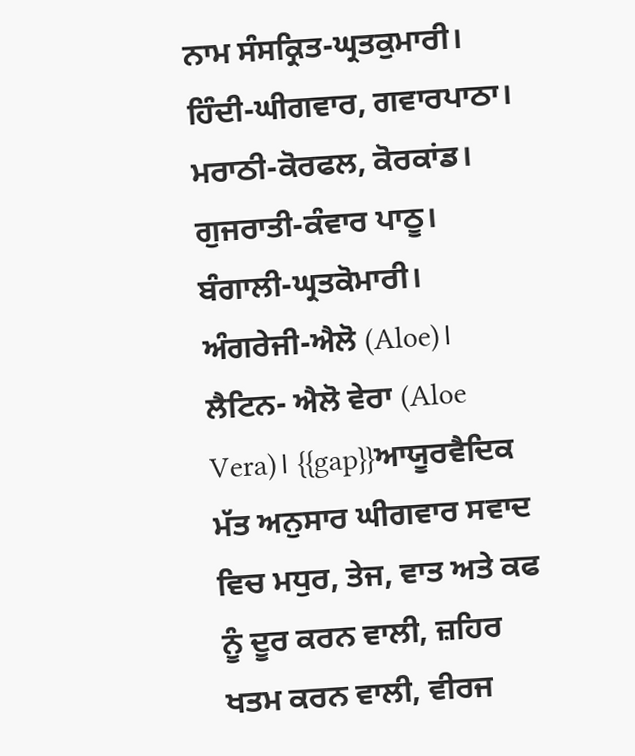ਨਾਮ ਸੰਸਕ੍ਰਿਤ-ਘ੍ਰਤਕੁਮਾਰੀ। ਹਿੰਦੀ-ਘੀਗਵਾਰ, ਗਵਾਰਪਾਠਾ। ਮਰਾਠੀ-ਕੋਰਫਲ, ਕੋਰਕਾਂਡ। ਗੁਜਰਾਤੀ-ਕੰਵਾਰ ਪਾਠੂ। ਬੰਗਾਲੀ-ਘ੍ਰਤਕੋਮਾਰੀ। ਅੰਗਰੇਜੀ-ਐਲੋ (Aloe)। ਲੈਟਿਨ- ਐਲੋ ਵੇਰਾ (Aloe Vera)। {{gap}}ਆਯੂਰਵੈਦਿਕ ਮੱਤ ਅਨੁਸਾਰ ਘੀਗਵਾਰ ਸਵਾਦ ਵਿਚ ਮਧੁਰ, ਤੇਜ, ਵਾਤ ਅਤੇ ਕਫ ਨੂੰ ਦੂਰ ਕਰਨ ਵਾਲੀ, ਜ਼ਹਿਰ ਖਤਮ ਕਰਨ ਵਾਲੀ, ਵੀਰਜ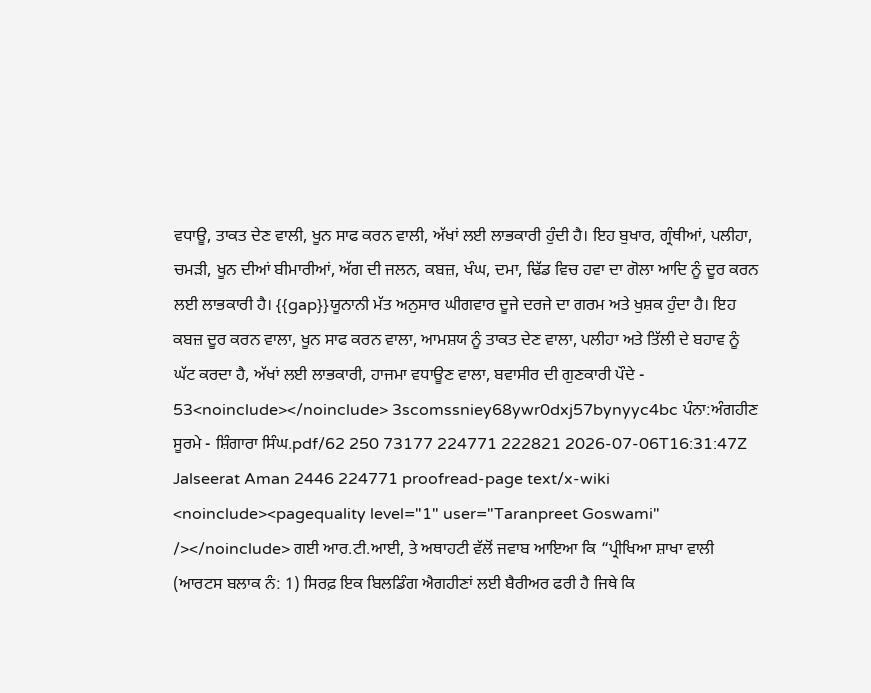ਵਧਾਊ, ਤਾਕਤ ਦੇਣ ਵਾਲੀ, ਖੂਨ ਸਾਫ ਕਰਨ ਵਾਲੀ, ਅੱਖਾਂ ਲਈ ਲਾਭਕਾਰੀ ਹੁੰਦੀ ਹੈ। ਇਹ ਬੁਖਾਰ, ਗ੍ਰੰਥੀਆਂ, ਪਲੀਹਾ, ਚਮੜੀ, ਖੂਨ ਦੀਆਂ ਬੀਮਾਰੀਆਂ, ਅੱਗ ਦੀ ਜਲਨ, ਕਬਜ਼, ਖੰਘ, ਦਮਾ, ਢਿੱਡ ਵਿਚ ਹਵਾ ਦਾ ਗੋਲਾ ਆਦਿ ਨੂੰ ਦੂਰ ਕਰਨ ਲਈ ਲਾਭਕਾਰੀ ਹੈ। {{gap}}ਯੂਨਾਨੀ ਮੱਤ ਅਨੁਸਾਰ ਘੀਗਵਾਰ ਦੂਜੇ ਦਰਜੇ ਦਾ ਗਰਮ ਅਤੇ ਖੁਸ਼ਕ ਹੁੰਦਾ ਹੈ। ਇਹ ਕਬਜ਼ ਦੂਰ ਕਰਨ ਵਾਲਾ, ਖੂਨ ਸਾਫ ਕਰਨ ਵਾਲਾ, ਆਮਸ਼ਯ ਨੂੰ ਤਾਕਤ ਦੇਣ ਵਾਲਾ, ਪਲੀਹਾ ਅਤੇ ਤਿੱਲੀ ਦੇ ਬਹਾਵ ਨੂੰ ਘੱਟ ਕਰਦਾ ਹੈ, ਅੱਖਾਂ ਲਈ ਲਾਭਕਾਰੀ, ਹਾਜਮਾ ਵਧਾਊਣ ਵਾਲਾ, ਬਵਾਸੀਰ ਦੀ ਗੁਣਕਾਰੀ ਪੌਦੇ - 53<noinclude></noinclude> 3scomssniey68ywr0dxj57bynyyc4bc ਪੰਨਾ:ਅੰਗਹੀਣ ਸੂਰਮੇ - ਸ਼ਿੰਗਾਰਾ ਸਿੰਘ.pdf/62 250 73177 224771 222821 2026-07-06T16:31:47Z Jalseerat Aman 2446 224771 proofread-page text/x-wiki <noinclude><pagequality level="1" user="Taranpreet Goswami" /></noinclude> ਗਈ ਆਰ.ਟੀ.ਆਈ, ਤੇ ਅਥਾਹਟੀ ਵੱਲੋਂ ਜਵਾਬ ਆਇਆ ਕਿ “ਪ੍ਰੀਖਿਆ ਸ਼ਾਖਾ ਵਾਲੀ (ਆਰਟਸ ਬਲਾਕ ਨੰ: 1) ਸਿਰਫ਼ ਇਕ ਬਿਲਡਿੰਗ ਐਗਹੀਣਾਂ ਲਈ ਬੈਰੀਅਰ ਫਰੀ ਹੈ ਜਿਥੇ ਕਿ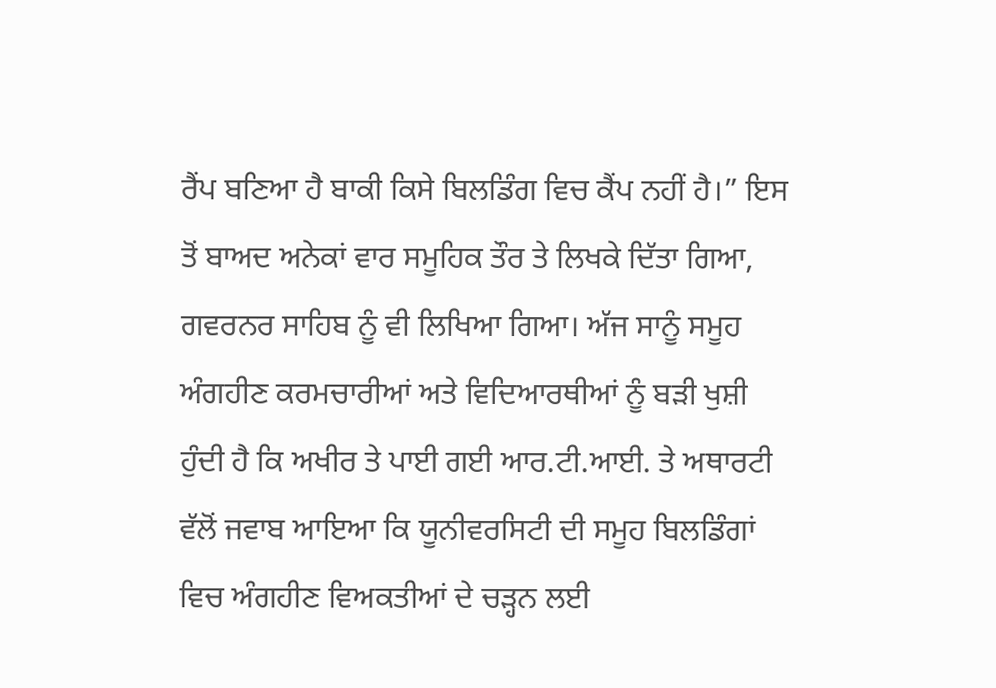ਰੈਂਪ ਬਣਿਆ ਹੈ ਬਾਕੀ ਕਿਸੇ ਬਿਲਡਿੰਗ ਵਿਚ ਕੈਂਪ ਨਹੀਂ ਹੈ।” ਇਸ ਤੋਂ ਬਾਅਦ ਅਨੇਕਾਂ ਵਾਰ ਸਮੂਹਿਕ ਤੌਰ ਤੇ ਲਿਖਕੇ ਦਿੱਤਾ ਗਿਆ, ਗਵਰਨਰ ਸਾਹਿਬ ਨੂੰ ਵੀ ਲਿਖਿਆ ਗਿਆ। ਅੱਜ ਸਾਨੂੰ ਸਮੂਹ ਅੰਗਹੀਣ ਕਰਮਚਾਰੀਆਂ ਅਤੇ ਵਿਦਿਆਰਥੀਆਂ ਨੂੰ ਬੜੀ ਖੁਸ਼ੀ ਹੁੰਦੀ ਹੈ ਕਿ ਅਖੀਰ ਤੇ ਪਾਈ ਗਈ ਆਰ.ਟੀ.ਆਈ. ਤੇ ਅਥਾਰਟੀ ਵੱਲੋਂ ਜਵਾਬ ਆਇਆ ਕਿ ਯੂਨੀਵਰਸਿਟੀ ਦੀ ਸਮੂਹ ਬਿਲਡਿੰਗਾਂ ਵਿਚ ਅੰਗਹੀਣ ਵਿਅਕਤੀਆਂ ਦੇ ਚੜ੍ਹਨ ਲਈ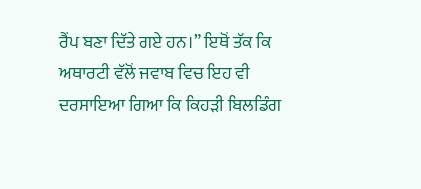ਰੈਂਪ ਬਣਾ ਦਿੱਤੇ ਗਏ ਹਨ।” ਇਥੋਂ ਤੱਕ ਕਿ ਅਥਾਰਟੀ ਵੱਲੋਂ ਜਵਾਬ ਵਿਚ ਇਹ ਵੀ ਦਰਸਾਇਆ ਗਿਆ ਕਿ ਕਿਹੜੀ ਬਿਲਡਿੰਗ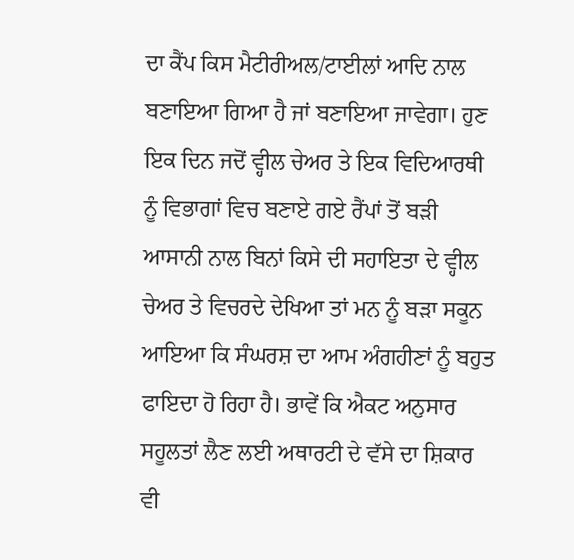ਦਾ ਕੈਂਪ ਕਿਸ ਮੈਟੀਰੀਅਲ/ਟਾਈਲਾਂ ਆਦਿ ਨਾਲ ਬਣਾਇਆ ਗਿਆ ਹੈ ਜਾਂ ਬਣਾਇਆ ਜਾਵੇਗਾ। ਹੁਣ ਇਕ ਦਿਨ ਜਦੋਂ ਵ੍ਹੀਲ ਚੇਅਰ ਤੇ ਇਕ ਵਿਦਿਆਰਥੀ ਨੂੰ ਵਿਭਾਗਾਂ ਵਿਚ ਬਣਾਏ ਗਏ ਰੈਂਪਾਂ ਤੋਂ ਬੜੀ ਆਸਾਨੀ ਨਾਲ ਬਿਨਾਂ ਕਿਸੇ ਦੀ ਸਹਾਇਤਾ ਦੇ ਵ੍ਹੀਲ ਚੇਅਰ ਤੇ ਵਿਚਰਦੇ ਦੇਖਿਆ ਤਾਂ ਮਨ ਨੂੰ ਬੜਾ ਸਕੂਨ ਆਇਆ ਕਿ ਸੰਘਰਸ਼ ਦਾ ਆਮ ਅੰਗਹੀਣਾਂ ਨੂੰ ਬਹੁਤ ਫਾਇਦਾ ਹੋ ਰਿਹਾ ਹੈ। ਭਾਵੇਂ ਕਿ ਐਕਟ ਅਨੁਸਾਰ ਸਹੂਲਤਾਂ ਲੈਣ ਲਈ ਅਥਾਰਟੀ ਦੇ ਵੱਸੇ ਦਾ ਸ਼ਿਕਾਰ ਵੀ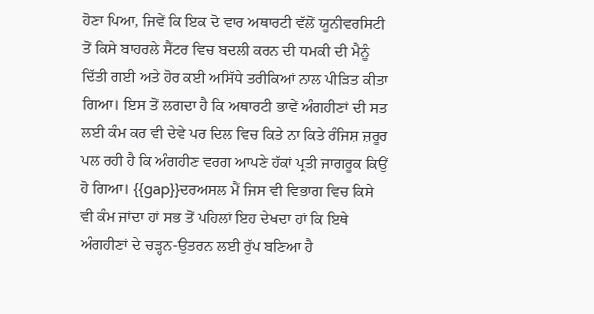ਹੋਣਾ ਪਿਆ, ਜਿਵੇਂ ਕਿ ਇਕ ਦੋ ਵਾਰ ਅਥਾਰਟੀ ਵੱਲੋਂ ਯੂਨੀਵਰਸਿਟੀ ਤੋਂ ਕਿਸੇ ਬਾਹਰਲੇ ਸੈਂਟਰ ਵਿਚ ਬਦਲੀ ਕਰਨ ਦੀ ਧਮਕੀ ਦੀ ਮੈਨੂੰ ਦਿੱਤੀ ਗਈ ਅਤੇ ਹੋਰ ਕਈ ਅਸਿੱਧੇ ਤਰੀਕਿਆਂ ਨਾਲ ਪੀੜਿਤ ਕੀਤਾ ਗਿਆ। ਇਸ ਤੋਂ ਲਗਦਾ ਹੈ ਕਿ ਅਥਾਰਟੀ ਭਾਵੇਂ ਅੰਗਹੀਣਾਂ ਦੀ ਸਤ ਲਈ ਕੰਮ ਕਰ ਵੀ ਦੇਵੇ ਪਰ ਦਿਲ ਵਿਚ ਕਿਤੇ ਨਾ ਕਿਤੇ ਰੰਜਿਸ਼ ਜ਼ਰੂਰ ਪਲ ਰਹੀ ਹੈ ਕਿ ਅੰਗਹੀਣ ਵਰਗ ਆਪਣੇ ਹੱਕਾਂ ਪ੍ਰਤੀ ਜਾਗਰੂਕ ਕਿਉਂ ਹੋ ਗਿਆ। {{gap}}ਦਰਅਸਲ ਮੈਂ ਜਿਸ ਵੀ ਵਿਭਾਗ ਵਿਚ ਕਿਸੇ ਵੀ ਕੰਮ ਜਾਂਦਾ ਹਾਂ ਸਭ ਤੋਂ ਪਹਿਲਾਂ ਇਹ ਦੇਖਦਾ ਹਾਂ ਕਿ ਇਥੇ ਅੰਗਹੀਣਾਂ ਦੇ ਚੜ੍ਹਨ-ਉਤਰਨ ਲਈ ਰੁੱਪ ਬਣਿਆ ਹੈ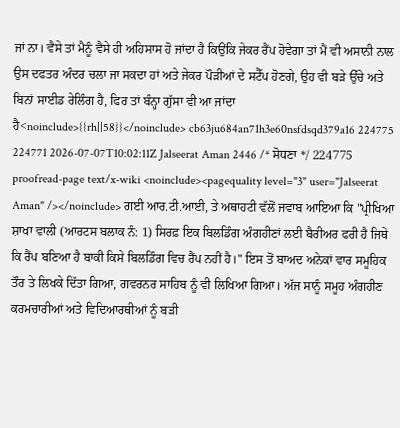ਜਾਂ ਨਾ। ਵੈਸੇ ਤਾਂ ਮੈਨੂੰ ਵੈਸੇ ਹੀ ਅਹਿਸਾਸ ਹੋ ਜਾਂਦਾ ਹੈ ਕਿਉਂਕਿ ਜੇਕਰ ਰੈਂਪ ਹੋਵੇਗਾ ਤਾਂ ਮੈਂ ਵੀ ਅਸਾਨੀ ਨਾਲ ਉਸ ਦਫਤਰ ਅੰਦਰ ਚਲਾ ਜਾ ਸਕਦਾ ਹਾਂ ਅਤੇ ਜੇਕਰ ਪੌੜੀਆਂ ਦੇ ਸਟੈੱਪ ਹੋਣਗੇ, ਉਹ ਵੀ ਬੜੇ ਉੱਚੇ ਅਤੇ ਬਿਨਾਂ ਸਾਈਡ ਰੇਲਿੰਗ ਹੈ, ਫਿਰ ਤਾਂ ਬੰਨ੍ਹਾ ਗੁੱਸਾ ਵੀ ਆ ਜਾਂਦਾ ਹੈ<noinclude>{{rh||58}}</noinclude> cb63ju684an71h3e60nsfdsqd379a16 224775 224771 2026-07-07T10:02:11Z Jalseerat Aman 2446 /* ਸੋਧਣਾ */ 224775 proofread-page text/x-wiki <noinclude><pagequality level="3" user="Jalseerat Aman" /></noinclude> ਗਈ ਆਰ.ਟੀ.ਆਈ, ਤੇ ਅਥਾਹਟੀ ਵੱਲੋਂ ਜਵਾਬ ਆਇਆ ਕਿ "ਪ੍ਰੀਖਿਆ ਸ਼ਾਖਾ ਵਾਲੀ (ਆਰਟਸ ਬਲਾਕ ਨੰ: 1) ਸਿਰਫ਼ ਇਕ ਬਿਲਡਿੰਗ ਅੰਗਹੀਣਾਂ ਲਈ ਬੈਰੀਅਰ ਫਰੀ ਹੈ ਜਿਥੇ ਕਿ ਰੈਂਪ ਬਣਿਆ ਹੈ ਬਾਕੀ ਕਿਸੇ ਬਿਲਡਿੰਗ ਵਿਚ ਰੈਂਪ ਨਹੀਂ ਹੈ।" ਇਸ ਤੋਂ ਬਾਅਦ ਅਨੇਕਾਂ ਵਾਰ ਸਮੂਹਿਕ ਤੌਰ ਤੇ ਲਿਖਕੇ ਦਿੱਤਾ ਗਿਆ, ਗਵਰਨਰ ਸਾਹਿਬ ਨੂੰ ਵੀ ਲਿਖਿਆ ਗਿਆ। ਅੱਜ ਸਾਨੂੰ ਸਮੂਹ ਅੰਗਹੀਣ ਕਰਮਚਾਰੀਆਂ ਅਤੇ ਵਿਦਿਆਰਥੀਆਂ ਨੂੰ ਬੜੀ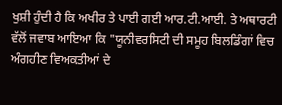ਖੁਸ਼ੀ ਹੁੰਦੀ ਹੈ ਕਿ ਅਖੀਰ ਤੇ ਪਾਈ ਗਈ ਆਰ.ਟੀ.ਆਈ. ਤੇ ਅਥਾਰਟੀ ਵੱਲੋਂ ਜਵਾਬ ਆਇਆ ਕਿ "ਯੂਨੀਵਰਸਿਟੀ ਦੀ ਸਮੂਹ ਬਿਲਡਿੰਗਾਂ ਵਿਚ ਅੰਗਹੀਣ ਵਿਅਕਤੀਆਂ ਦੇ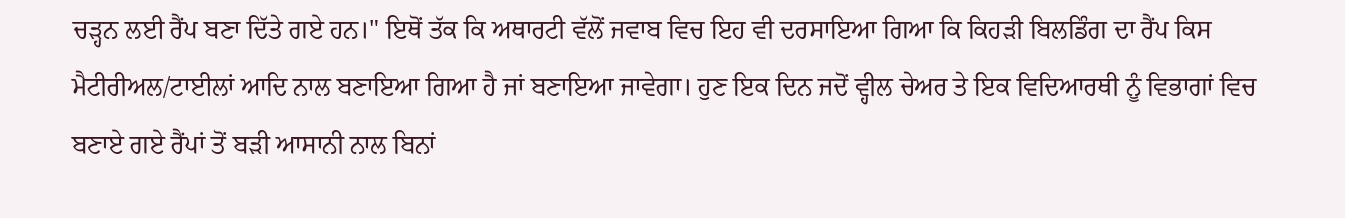ਚੜ੍ਹਨ ਲਈ ਰੈਂਪ ਬਣਾ ਦਿੱਤੇ ਗਏ ਹਨ।" ਇਥੋਂ ਤੱਕ ਕਿ ਅਥਾਰਟੀ ਵੱਲੋਂ ਜਵਾਬ ਵਿਚ ਇਹ ਵੀ ਦਰਸਾਇਆ ਗਿਆ ਕਿ ਕਿਹੜੀ ਬਿਲਡਿੰਗ ਦਾ ਰੈਂਪ ਕਿਸ ਮੈਟੀਰੀਅਲ/ਟਾਈਲਾਂ ਆਦਿ ਨਾਲ ਬਣਾਇਆ ਗਿਆ ਹੈ ਜਾਂ ਬਣਾਇਆ ਜਾਵੇਗਾ। ਹੁਣ ਇਕ ਦਿਨ ਜਦੋਂ ਵ੍ਹੀਲ ਚੇਅਰ ਤੇ ਇਕ ਵਿਦਿਆਰਥੀ ਨੂੰ ਵਿਭਾਗਾਂ ਵਿਚ ਬਣਾਏ ਗਏ ਰੈਂਪਾਂ ਤੋਂ ਬੜੀ ਆਸਾਨੀ ਨਾਲ ਬਿਨਾਂ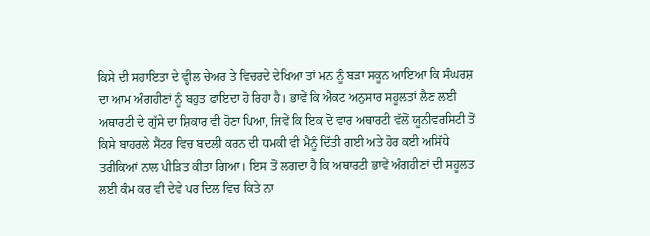ਕਿਸੇ ਦੀ ਸਹਾਇਤਾ ਦੇ ਵ੍ਹੀਲ ਚੇਅਰ ਤੇ ਵਿਚਰਦੇ ਦੇਖਿਆ ਤਾਂ ਮਨ ਨੂੰ ਬੜਾ ਸਕੂਨ ਆਇਆ ਕਿ ਸੰਘਰਸ਼ ਦਾ ਆਮ ਅੰਗਹੀਣਾਂ ਨੂੰ ਬਹੁਤ ਫਾਇਦਾ ਹੋ ਰਿਹਾ ਹੈ। ਭਾਵੇਂ ਕਿ ਐਕਟ ਅਨੁਸਾਰ ਸਹੂਲਤਾਂ ਲੈਣ ਲਈ ਅਥਾਰਟੀ ਦੇ ਗੁੱਸੇ ਦਾ ਸ਼ਿਕਾਰ ਵੀ ਹੋਣਾ ਪਿਆ, ਜਿਵੇਂ ਕਿ ਇਕ ਦੋ ਵਾਰ ਅਥਾਰਟੀ ਵੱਲੋਂ ਯੂਨੀਵਰਸਿਟੀ ਤੋਂ ਕਿਸੇ ਬਾਹਰਲੇ ਸੈਂਟਰ ਵਿਚ ਬਦਲੀ ਕਰਨ ਦੀ ਧਮਕੀ ਵੀ ਮੈਨੂੰ ਦਿੱਤੀ ਗਈ ਅਤੇ ਹੋਰ ਕਈ ਅਸਿੱਧੇ ਤਰੀਕਿਆਂ ਨਾਲ ਪੀੜਿਤ ਕੀਤਾ ਗਿਆ। ਇਸ ਤੋਂ ਲਗਦਾ ਹੈ ਕਿ ਅਥਾਰਟੀ ਭਾਵੇਂ ਅੰਗਹੀਣਾਂ ਦੀ ਸਹੂਲਤ ਲਈ ਕੰਮ ਕਰ ਵੀ ਦੇਵੇ ਪਰ ਦਿਲ ਵਿਚ ਕਿਤੇ ਨਾ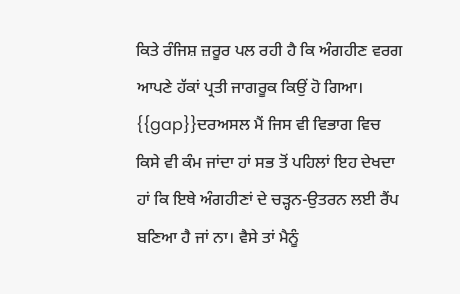ਕਿਤੇ ਰੰਜਿਸ਼ ਜ਼ਰੂਰ ਪਲ ਰਹੀ ਹੈ ਕਿ ਅੰਗਹੀਣ ਵਰਗ ਆਪਣੇ ਹੱਕਾਂ ਪ੍ਰਤੀ ਜਾਗਰੂਕ ਕਿਉਂ ਹੋ ਗਿਆ। {{gap}}ਦਰਅਸਲ ਮੈਂ ਜਿਸ ਵੀ ਵਿਭਾਗ ਵਿਚ ਕਿਸੇ ਵੀ ਕੰਮ ਜਾਂਦਾ ਹਾਂ ਸਭ ਤੋਂ ਪਹਿਲਾਂ ਇਹ ਦੇਖਦਾ ਹਾਂ ਕਿ ਇਥੇ ਅੰਗਹੀਣਾਂ ਦੇ ਚੜ੍ਹਨ-ਉਤਰਨ ਲਈ ਰੈਂਪ ਬਣਿਆ ਹੈ ਜਾਂ ਨਾ। ਵੈਸੇ ਤਾਂ ਮੈਨੂੰ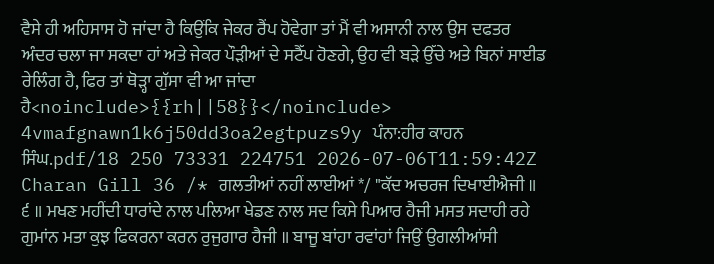ਵੈਸੇ ਹੀ ਅਹਿਸਾਸ ਹੋ ਜਾਂਦਾ ਹੈ ਕਿਉਂਕਿ ਜੇਕਰ ਰੈਂਪ ਹੋਵੇਗਾ ਤਾਂ ਮੈਂ ਵੀ ਅਸਾਨੀ ਨਾਲ ਉਸ ਦਫਤਰ ਅੰਦਰ ਚਲਾ ਜਾ ਸਕਦਾ ਹਾਂ ਅਤੇ ਜੇਕਰ ਪੌੜੀਆਂ ਦੇ ਸਟੈੱਪ ਹੋਣਗੇ, ਉਹ ਵੀ ਬੜੇ ਉੱਚੇ ਅਤੇ ਬਿਨਾਂ ਸਾਈਡ ਰੇਲਿੰਗ ਹੈ, ਫਿਰ ਤਾਂ ਥੋੜ੍ਹਾ ਗੁੱਸਾ ਵੀ ਆ ਜਾਂਦਾ ਹੈ<noinclude>{{rh||58}}</noinclude> 4vmafgnawn1k6j50dd3oa2egtpuzs9y ਪੰਨਾ:ਹੀਰ ਕਾਹਨ ਸਿੰਘ.pdf/18 250 73331 224751 2026-07-06T11:59:42Z Charan Gill 36 /* ਗਲਤੀਆਂ ਨਹੀਂ ਲਾਈਆਂ */ "ਕੱਦ ਅਚਰਜ ਦਿਖਾਈਐਜੀ ॥ ੬ ॥ ਮਖਣ ਮਹੀਂਦੀ ਧਾਰਾਂਦੇ ਨਾਲ ਪਲਿਆ ਖੇਡਣ ਨਾਲ ਸਦ ਕਿਸੇ ਪਿਆਰ ਹੈਜੀ ਮਸਤ ਸਦਾਹੀ ਰਹੇ ਗੁਮਾਂਨ ਮਤਾ ਕੁਝ ਫਿਕਰਨਾ ਕਰਨ ਰੁਜੁਗਾਰ ਹੈਜੀ ॥ ਬਾਜੂ ਬਾਂਹਾ ਰਵਾਂਹਾਂ ਜਿਉਂ ਉਗਲੀਆਂਸੀ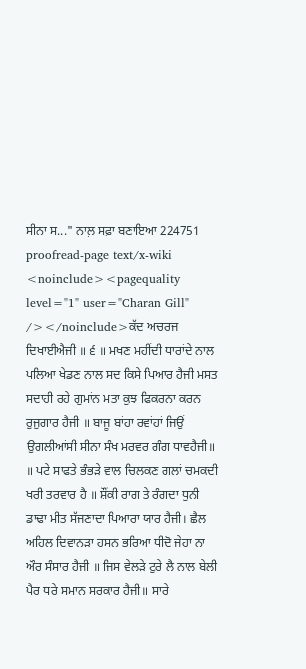ਸੀਨਾ ਸ..." ਨਾਲ਼ ਸਫ਼ਾ ਬਣਾਇਆ 224751 proofread-page text/x-wiki <noinclude><pagequality level="1" user="Charan Gill" /></noinclude>ਕੱਦ ਅਚਰਜ ਦਿਖਾਈਐਜੀ ॥ ੬ ॥ ਮਖਣ ਮਹੀਂਦੀ ਧਾਰਾਂਦੇ ਨਾਲ ਪਲਿਆ ਖੇਡਣ ਨਾਲ ਸਦ ਕਿਸੇ ਪਿਆਰ ਹੈਜੀ ਮਸਤ ਸਦਾਹੀ ਰਹੇ ਗੁਮਾਂਨ ਮਤਾ ਕੁਝ ਫਿਕਰਨਾ ਕਰਨ ਰੁਜੁਗਾਰ ਹੈਜੀ ॥ ਬਾਜੂ ਬਾਂਹਾ ਰਵਾਂਹਾਂ ਜਿਉਂ ਉਗਲੀਆਂਸੀ ਸੀਨਾ ਸੰਖ ਮਰਵਰ ਗੰਗ ਧਾਵਹੈਜੀ॥ ॥ ਪਟੇ ਸਾਫਤੇ ਭੰਭੜੇ ਵਾਲ ਚਿਲਕਣ ਗਲਾਂ ਚਮਕਦੀ ਖਰੀ ਤਰਵਾਰ ਹੈ ॥ ਸ਼ੌਂਕੀ ਰਾਗ ਤੇ ਰੰਗਦਾ ਧੁਨੀ ਡਾਢਾ ਮੀਤ ਸੱਜਣਾਦਾ ਪਿਆਰਾ ਯਾਰ ਹੈਜੀ। ਛੈਲ ਅਹਿਲ ਦਿਵਾਨੜਾ ਹਸਨ ਭਰਿਆ ਧੀਦੋ ਜੇਹਾ ਨਾ ਔਰ ਸੰਸਾਰ ਹੈਜੀ ॥ ਜਿਸ ਵੇਲੜੇ ਟੁਰੇ ਲੈ ਨਾਲ ਬੇਲੀ ਪੈਰ ਧਰੇ ਸਮਾਨ ਸਰਕਾਰ ਹੈਜੀ॥ ਸਾਰੇ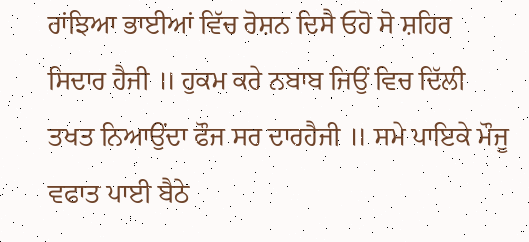ਰਾਂਝਿਆ ਭਾਈਆਂ ਵਿੱਚ ਰੋਸ਼ਨ ਦਿਸੈ ਓਹੋ ਸੋ ਸ਼ਹਿਰ ਸਿਦਾਰ ਹੈਜੀ ॥ ਹੁਕਮ ਕਰੇ ਨਬਾਬ ਜਿਉਂ ਵਿਚ ਦਿੱਲੀ ਤਖਤ ਨਿਆਉਂਦਾ ਫੌਜ ਸਰ ਦਾਰਹੈਜੀ ॥ ਸਮੇ ਪਾਇਕੇ ਮੌਜੂ ਵਫਾਤ ਪਾਈ ਬੈਠੇ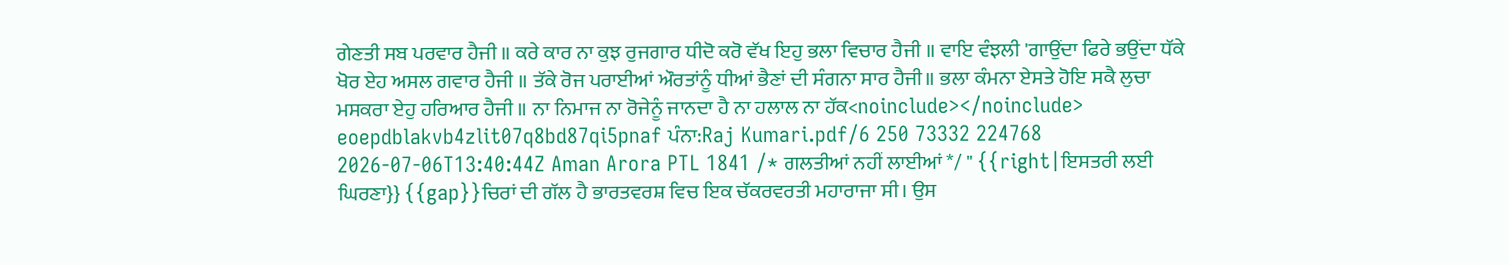ਗੇਣਤੀ ਸਬ ਪਰਵਾਰ ਹੈਜੀ ॥ ਕਰੇ ਕਾਰ ਨਾ ਕੁਝ ਰੁਜਗਾਰ ਧੀਦੋ ਕਰੋ ਵੱਖ ਇਹੁ ਭਲਾ ਵਿਚਾਰ ਹੈਜੀ ॥ ਵਾਇ ਵੰਝਲੀ 'ਗਾਉਂਦਾ ਫਿਰੇ ਭਉਂਦਾ ਧੱਕੇ ਖੋਰ ਏਹ ਅਸਲ ਗਵਾਰ ਹੈਜੀ ॥ ਤੱਕੇ ਰੋਜ ਪਰਾਈਆਂ ਔਰਤਾਂਨੂੰ ਧੀਆਂ ਭੈਣਾਂ ਦੀ ਸੰਗਨਾ ਸਾਰ ਹੈਜੀ॥ ਭਲਾ ਕੰਮਨਾ ਏਸਤੇ ਹੋਇ ਸਕੈ ਲੁਚਾ ਮਸਕਰਾ ਏਹੁ ਹਰਿਆਰ ਹੈਜੀ ॥ ਨਾ ਨਿਮਾਜ ਨਾ ਰੋਜੇਨੂੰ ਜਾਨਦਾ ਹੈ ਨਾ ਹਲਾਲ ਨਾ ਹੱਕ<noinclude></noinclude> eoepdblakvb4zlit07q8bd87qi5pnaf ਪੰਨਾ:Raj Kumari.pdf/6 250 73332 224768 2026-07-06T13:40:44Z Aman Arora PTL 1841 /* ਗਲਤੀਆਂ ਨਹੀਂ ਲਾਈਆਂ */ " {{right|ਇਸਤਰੀ ਲਈ ਘਿਰਣਾ}} {{gap}}ਚਿਰਾਂ ਦੀ ਗੱਲ ਹੈ ਭਾਰਤਵਰਸ਼ ਵਿਚ ਇਕ ਚੱਕਰਵਰਤੀ ਮਹਾਰਾਜਾ ਸੀ। ਉਸ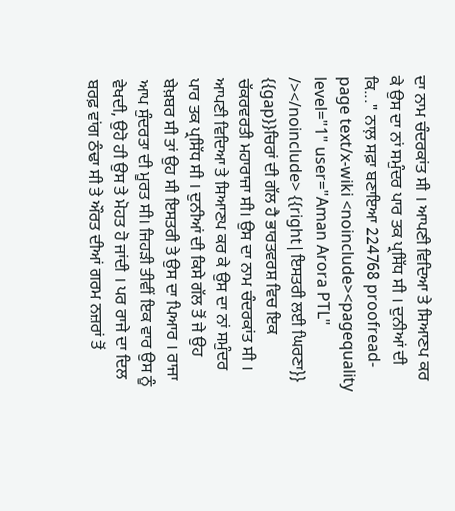ਦਾ ਨਾਮ ਚੰਦਰਕਾਂਤ ਸੀ । ਆਪਣੀ ਵਿਦਿਆ ਤੇ ਸਿਆਣਪ ਕਰ ਕੇ ਉਸ ਦਾ ਨਾਂ ਸਮੁੰਦਰ ਪਾਰ ਤਕ ਪ੍ਰਸਿੱਧ ਸੀ । ਦੁਨੀਆਂ ਦੀ ਕਿ..." ਨਾਲ਼ ਸਫ਼ਾ ਬਣਾਇਆ 224768 proofread-page text/x-wiki <noinclude><pagequality level="1" user="Aman Arora PTL" /></noinclude> {{right|ਇਸਤਰੀ ਲਈ ਘਿਰਣਾ}} {{gap}}ਚਿਰਾਂ ਦੀ ਗੱਲ ਹੈ ਭਾਰਤਵਰਸ਼ ਵਿਚ ਇਕ ਚੱਕਰਵਰਤੀ ਮਹਾਰਾਜਾ ਸੀ। ਉਸ ਦਾ ਨਾਮ ਚੰਦਰਕਾਂਤ ਸੀ । ਆਪਣੀ ਵਿਦਿਆ ਤੇ ਸਿਆਣਪ ਕਰ ਕੇ ਉਸ ਦਾ ਨਾਂ ਸਮੁੰਦਰ ਪਾਰ ਤਕ ਪ੍ਰਸਿੱਧ ਸੀ । ਦੁਨੀਆਂ ਦੀ ਕਿਸੇ ਗੱਲ ਤੋਂ ਜੇ ਉਹ ਬੇਖ਼ਬਰ ਸੀ ਤਾਂ ਉਹ ਸੀ ਇਸਤਰੀ ਤੇ ਉਸ ਦਾ ਪਿਆਰ । ਰਾਜਾ ਆਪ ਸੁੰਦਰਤਾ ਦੀ ਮੂਰਤ ਸੀ। ਜਿਹੜੀ ਤੀਵੀਂ ਇਕ ਵਾਰ ਉਸ ਨੂੰ ਵੇਖਦੀ, ਉਹੋ ਹੀ ਉਸ ਤੇ ਮੋਹਤ ਹੋ ਜਾਂਦੀ । ਪਰ ਰਾਜੇ ਦਾ ਦਿਲ ਬਰਫ਼ ਵਾਂਗ ਠੰਢਾ ਸੀ ਤੇ ਔਰਤ ਦੀਆਂ ਗਰਮ ਨਜ਼ਰਾਂ ਤੋਂ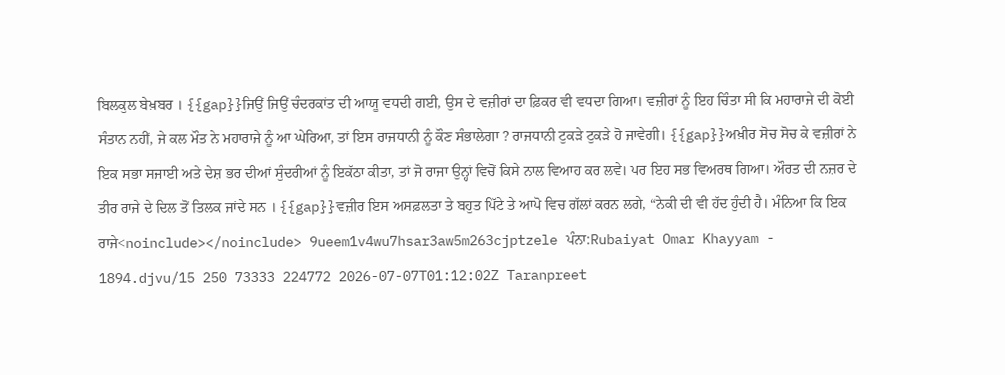ਬਿਲਕੁਲ ਬੇਖ਼ਬਰ । {{gap}}ਜਿਉਂ ਜਿਉਂ ਚੰਦਰਕਾਂਤ ਦੀ ਆਯੂ ਵਧਦੀ ਗਈ, ਉਸ ਦੇ ਵਜ਼ੀਰਾਂ ਦਾ ਫ਼ਿਕਰ ਵੀ ਵਧਦਾ ਗਿਆ। ਵਜ਼ੀਰਾਂ ਨੂੰ ਇਹ ਚਿੰਤਾ ਸੀ ਕਿ ਮਹਾਰਾਜੇ ਦੀ ਕੋਈ ਸੰਤਾਨ ਨਹੀਂ, ਜੇ ਕਲ ਮੌਤ ਨੇ ਮਹਾਰਾਜੇ ਨੂੰ ਆ ਘੇਰਿਆ, ਤਾਂ ਇਸ ਰਾਜਧਾਨੀ ਨੂੰ ਕੌਣ ਸੰਭਾਲੇਗਾ ? ਰਾਜਧਾਨੀ ਟੁਕੜੇ ਟੁਕੜੇ ਹੋ ਜਾਵੇਗੀ। {{gap}}ਅਖ਼ੀਰ ਸੋਚ ਸੋਚ ਕੇ ਵਜ਼ੀਰਾਂ ਨੇ ਇਕ ਸਭਾ ਸਜਾਈ ਅਤੇ ਦੇਸ਼ ਭਰ ਦੀਆਂ ਸੁੰਦਰੀਆਂ ਨੂੰ ਇਕੱਠਾ ਕੀਤਾ, ਤਾਂ ਜੋ ਰਾਜਾ ਉਨ੍ਹਾਂ ਵਿਚੋਂ ਕਿਸੇ ਨਾਲ ਵਿਆਹ ਕਰ ਲਵੇ। ਪਰ ਇਹ ਸਭ ਵਿਅਰਥ ਗਿਆ। ਔਰਤ ਦੀ ਨਜ਼ਰ ਦੇ ਤੀਰ ਰਾਜੇ ਦੇ ਦਿਲ ਤੋਂ ਤਿਲਕ ਜਾਂਦੇ ਸਨ । {{gap}}ਵਜ਼ੀਰ ਇਸ ਅਸਫ਼ਲਤਾ ਤੇ ਬਹੁਤ ਪਿੱਟੇ ਤੇ ਆਪੋ ਵਿਚ ਗੱਲਾਂ ਕਰਨ ਲਗੇ, “ਨੇਕੀ ਦੀ ਵੀ ਹੱਦ ਹੁੰਦੀ ਹੈ। ਮੰਨਿਆ ਕਿ ਇਕ ਰਾਜੇ<noinclude></noinclude> 9ueem1v4wu7hsar3aw5m263cjptzele ਪੰਨਾ:Rubaiyat Omar Khayyam - 1894.djvu/15 250 73333 224772 2026-07-07T01:12:02Z Taranpreet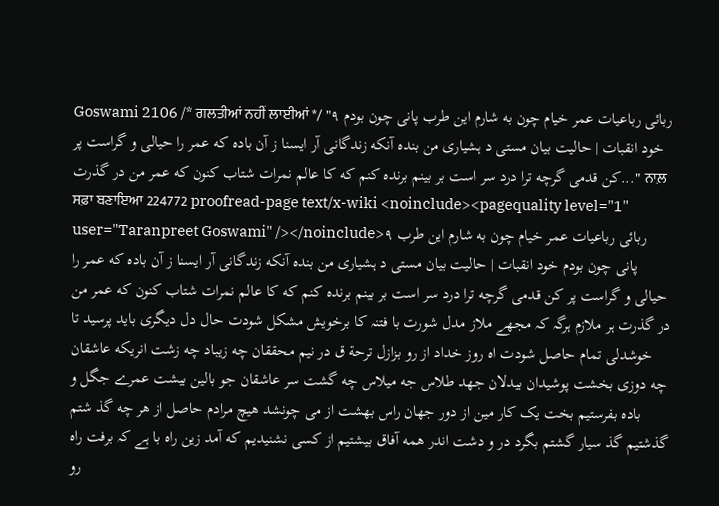Goswami 2106 /* ਗਲਤੀਆਂ ਨਹੀਂ ਲਾਈਆਂ */ "۹ ربائی رباعیات عمر خیام چون به شارم این طرب پانی چون بودم خود انقبات | حالیت بیان مستی د ہشیاری من بندہ آنکه زندگانی آر ایسنا ز آن باده که عمر را حیالی و گراست پر کن قدمی گرچه ترا درد سر است بر بینم برنده کنم که کا عالم نمرات شتاب کنون که عمر من در گذرت..." ਨਾਲ਼ ਸਫ਼ਾ ਬਣਾਇਆ 224772 proofread-page text/x-wiki <noinclude><pagequality level="1" user="Taranpreet Goswami" /></noinclude>۹ ربائی رباعیات عمر خیام چون به شارم این طرب پانی چون بودم خود انقبات | حالیت بیان مستی د ہشیاری من بندہ آنکه زندگانی آر ایسنا ز آن باده که عمر را حیالی و گراست پر کن قدمی گرچه ترا درد سر است بر بینم برنده کنم که کا عالم نمرات شتاب کنون که عمر من در گذرت ہر ملازم ہرگہ کہ مجھے ملاز مدل شورت با فتنہ کا برخویش مشکل شودت حال دل دیگری باید پرسید تا خوشدلی تمام حاصل شودت اه روز خداد از رو بزازل ترحة ق در نیم محققان چه زیباد چه زشت انریکه عاشقان چه دوزی بخشت پوشیدان بیدلان جهد طلاس جه میلاس چه گشت سر عاشقان جو بالین بیشت عمرے جگل و باده بفرستیم بخت یک کار مین از دور جهان راس بهشت از می چونشد هیچ مرادم حاصل از هر چه گذ شتم گذشتیم گذ سیار گشتم بگرد در و دشت اندر همه آفاق بیشتیم از کسی نشنیدیم که آمد زین راه با ہے کہ برفت راه رو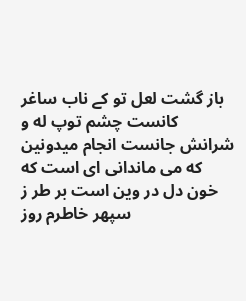باز گشت لعل تو کے ناب ساغر کانست چشم توپ له و شرانش جانست انجام میدونین که می ماندانی ای است که خون دل در وین است بر طر ز سپهر خاطرم روز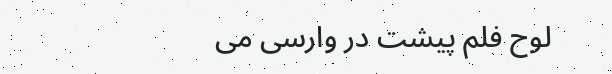لوح فلم پیشت در وارسی می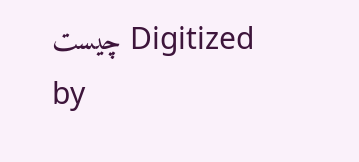چیست Digitized by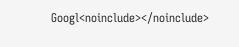Googl<noinclude></noinclude>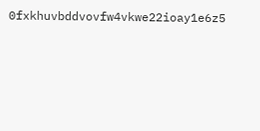0fxkhuvbddvovfw4vkwe22ioay1e6z5